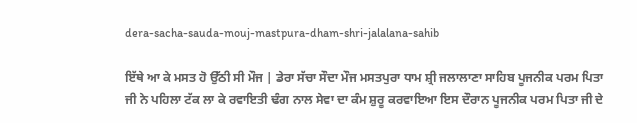dera-sacha-sauda-mouj-mastpura-dham-shri-jalalana-sahib

ਇੱਥੇ ਆ ਕੇ ਮਸਤ ਹੋ ਉੱਠੀ ਸੀ ਮੌਜ | ਡੇਰਾ ਸੱਚਾ ਸੌਦਾ ਮੌਜ ਮਸਤਪੁਰਾ ਧਾਮ ਸ਼੍ਰੀ ਜਲਾਲਾਣਾ ਸਾਹਿਬ ਪੂਜਨੀਕ ਪਰਮ ਪਿਤਾ ਜੀ ਨੇ ਪਹਿਲਾ ਟੱਕ ਲਾ ਕੇ ਰਵਾਇਤੀ ਢੰਗ ਨਾਲ ਸੇਵਾ ਦਾ ਕੰਮ ਸ਼ੁਰੂ ਕਰਵਾਇਆ ਇਸ ਦੌਰਾਨ ਪੂਜਨੀਕ ਪਰਮ ਪਿਤਾ ਜੀ ਦੇ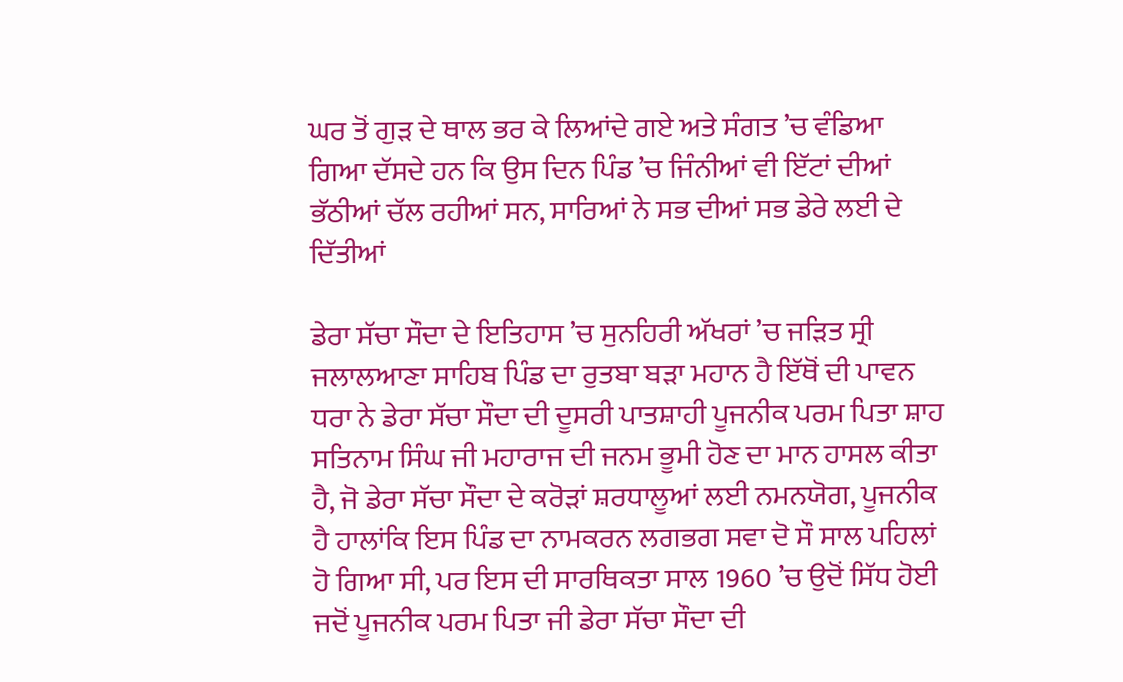ਘਰ ਤੋਂ ਗੁੜ ਦੇ ਥਾਲ ਭਰ ਕੇ ਲਿਆਂਦੇ ਗਏ ਅਤੇ ਸੰਗਤ ’ਚ ਵੰਡਿਆ ਗਿਆ ਦੱਸਦੇ ਹਨ ਕਿ ਉਸ ਦਿਨ ਪਿੰਡ ’ਚ ਜਿੰਨੀਆਂ ਵੀ ਇੱਟਾਂ ਦੀਆਂ ਭੱਠੀਆਂ ਚੱਲ ਰਹੀਆਂ ਸਨ, ਸਾਰਿਆਂ ਨੇ ਸਭ ਦੀਆਂ ਸਭ ਡੇਰੇ ਲਈ ਦੇ ਦਿੱਤੀਆਂ

ਡੇਰਾ ਸੱਚਾ ਸੌਦਾ ਦੇ ਇਤਿਹਾਸ ’ਚ ਸੁਨਹਿਰੀ ਅੱਖਰਾਂ ’ਚ ਜੜਿਤ ਸ੍ਰੀ ਜਲਾਲਆਣਾ ਸਾਹਿਬ ਪਿੰਡ ਦਾ ਰੁਤਬਾ ਬੜਾ ਮਹਾਨ ਹੈ ਇੱਥੋਂ ਦੀ ਪਾਵਨ ਧਰਾ ਨੇ ਡੇਰਾ ਸੱਚਾ ਸੌਦਾ ਦੀ ਦੂਸਰੀ ਪਾਤਸ਼ਾਹੀ ਪੂਜਨੀਕ ਪਰਮ ਪਿਤਾ ਸ਼ਾਹ ਸਤਿਨਾਮ ਸਿੰਘ ਜੀ ਮਹਾਰਾਜ ਦੀ ਜਨਮ ਭੂਮੀ ਹੋਣ ਦਾ ਮਾਨ ਹਾਸਲ ਕੀਤਾ ਹੈ, ਜੋ ਡੇਰਾ ਸੱਚਾ ਸੌਦਾ ਦੇ ਕਰੋੜਾਂ ਸ਼ਰਧਾਲੂਆਂ ਲਈ ਨਮਨਯੋਗ, ਪੂਜਨੀਕ ਹੈ ਹਾਲਾਂਕਿ ਇਸ ਪਿੰਡ ਦਾ ਨਾਮਕਰਨ ਲਗਭਗ ਸਵਾ ਦੋ ਸੌ ਸਾਲ ਪਹਿਲਾਂ ਹੋ ਗਿਆ ਸੀ, ਪਰ ਇਸ ਦੀ ਸਾਰਥਿਕਤਾ ਸਾਲ 1960 ’ਚ ਉਦੋਂ ਸਿੱਧ ਹੋਈ ਜਦੋਂ ਪੂਜਨੀਕ ਪਰਮ ਪਿਤਾ ਜੀ ਡੇਰਾ ਸੱਚਾ ਸੌਦਾ ਦੀ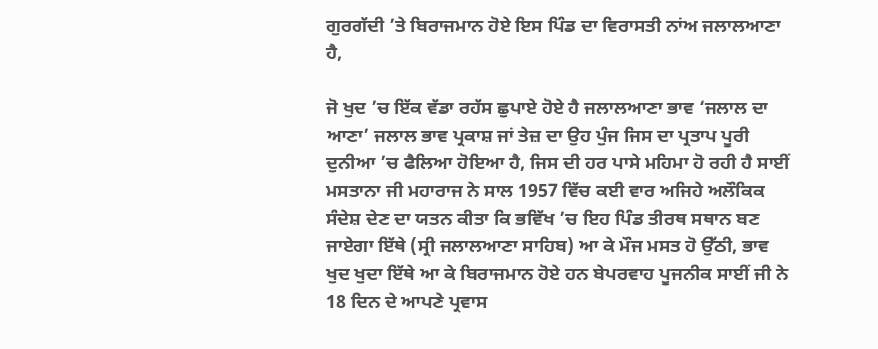ਗੁਰਗੱਦੀ ’ਤੇ ਬਿਰਾਜਮਾਨ ਹੋਏ ਇਸ ਪਿੰਡ ਦਾ ਵਿਰਾਸਤੀ ਨਾਂਅ ਜਲਾਲਆਣਾ ਹੈ,

ਜੋ ਖੁਦ ’ਚ ਇੱਕ ਵੱਡਾ ਰਹੱਸ ਛੁਪਾਏ ਹੋਏ ਹੈ ਜਲਾਲਆਣਾ ਭਾਵ ‘ਜਲਾਲ ਦਾ ਆਣਾ’ ਜਲਾਲ ਭਾਵ ਪ੍ਰਕਾਸ਼ ਜਾਂ ਤੇਜ਼ ਦਾ ਉਹ ਪੁੰਜ ਜਿਸ ਦਾ ਪ੍ਰਤਾਪ ਪੂਰੀ ਦੁਨੀਆ ’ਚ ਫੈਲਿਆ ਹੋਇਆ ਹੈ, ਜਿਸ ਦੀ ਹਰ ਪਾਸੇ ਮਹਿਮਾ ਹੋ ਰਹੀ ਹੈ ਸਾਈਂ ਮਸਤਾਨਾ ਜੀ ਮਹਾਰਾਜ ਨੇ ਸਾਲ 1957 ਵਿੱਚ ਕਈ ਵਾਰ ਅਜਿਹੇ ਅਲੌਕਿਕ ਸੰਦੇਸ਼ ਦੇਣ ਦਾ ਯਤਨ ਕੀਤਾ ਕਿ ਭਵਿੱਖ ’ਚ ਇਹ ਪਿੰਡ ਤੀਰਥ ਸਥਾਨ ਬਣ ਜਾਏਗਾ ਇੱਥੇ (ਸ੍ਰੀ ਜਲਾਲਆਣਾ ਸਾਹਿਬ) ਆ ਕੇ ਮੌਜ ਮਸਤ ਹੋ ਉੱਠੀ, ਭਾਵ ਖੁਦ ਖੁਦਾ ਇੱਥੇ ਆ ਕੇ ਬਿਰਾਜਮਾਨ ਹੋਏ ਹਨ ਬੇਪਰਵਾਹ ਪੂਜਨੀਕ ਸਾਈਂ ਜੀ ਨੇ 18 ਦਿਨ ਦੇ ਆਪਣੇ ਪ੍ਰਵਾਸ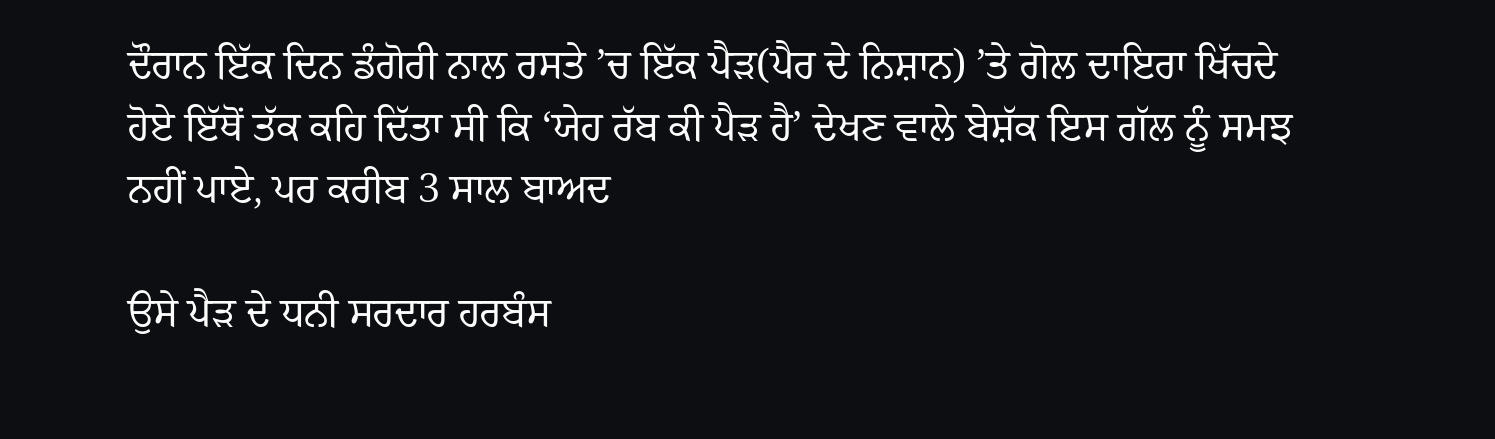ਦੌਰਾਨ ਇੱਕ ਦਿਨ ਡੰਗੋਰੀ ਨਾਲ ਰਸਤੇ ’ਚ ਇੱਕ ਪੈੜ(ਪੈਰ ਦੇ ਨਿਸ਼ਾਨ) ’ਤੇ ਗੋਲ ਦਾਇਰਾ ਖਿੱਚਦੇ ਹੋਏ ਇੱਥੋਂ ਤੱਕ ਕਹਿ ਦਿੱਤਾ ਸੀ ਕਿ ‘ਯੇਹ ਰੱਬ ਕੀ ਪੈੜ ਹੈ’ ਦੇਖਣ ਵਾਲੇ ਬੇਸ਼ੱਕ ਇਸ ਗੱਲ ਨੂੰ ਸਮਝ ਨਹੀਂ ਪਾਏ, ਪਰ ਕਰੀਬ 3 ਸਾਲ ਬਾਅਦ

ਉਸੇ ਪੈੜ ਦੇ ਧਨੀ ਸਰਦਾਰ ਹਰਬੰਸ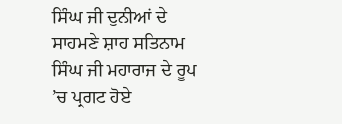ਸਿੰਘ ਜੀ ਦੁਨੀਆਂ ਦੇ ਸਾਹਮਣੇ ਸ਼ਾਹ ਸਤਿਨਾਮ ਸਿੰਘ ਜੀ ਮਹਾਰਾਜ ਦੇ ਰੂਪ ’ਚ ਪ੍ਰਗਟ ਹੋਏ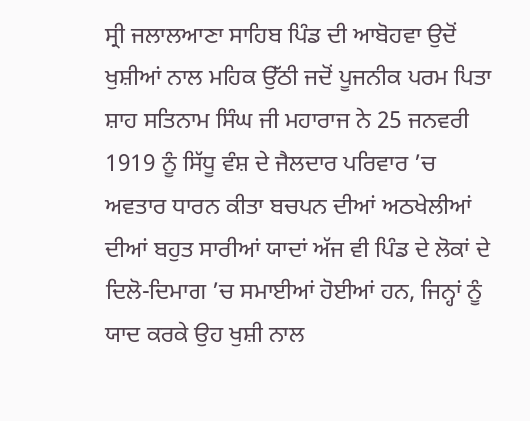ਸ੍ਰੀ ਜਲਾਲਆਣਾ ਸਾਹਿਬ ਪਿੰਡ ਦੀ ਆਬੋਹਵਾ ਉਦੋਂ ਖੁਸ਼ੀਆਂ ਨਾਲ ਮਹਿਕ ਉੱਠੀ ਜਦੋਂ ਪੂਜਨੀਕ ਪਰਮ ਪਿਤਾ ਸ਼ਾਹ ਸਤਿਨਾਮ ਸਿੰਘ ਜੀ ਮਹਾਰਾਜ ਨੇ 25 ਜਨਵਰੀ 1919 ਨੂੰ ਸਿੱਧੂ ਵੰਸ਼ ਦੇ ਜੈਲਦਾਰ ਪਰਿਵਾਰ ’ਚ ਅਵਤਾਰ ਧਾਰਨ ਕੀਤਾ ਬਚਪਨ ਦੀਆਂ ਅਠਖੇਲੀਆਂ ਦੀਆਂ ਬਹੁਤ ਸਾਰੀਆਂ ਯਾਦਾਂ ਅੱਜ ਵੀ ਪਿੰਡ ਦੇ ਲੋਕਾਂ ਦੇ ਦਿਲੋ-ਦਿਮਾਗ ’ਚ ਸਮਾਈਆਂ ਹੋਈਆਂ ਹਨ, ਜਿਨ੍ਹਾਂ ਨੂੰ ਯਾਦ ਕਰਕੇ ਉਹ ਖੁਸ਼ੀ ਨਾਲ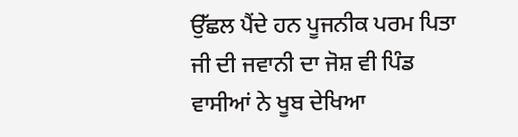ਉੱਛਲ ਪੈਂਦੇ ਹਨ ਪੂਜਨੀਕ ਪਰਮ ਪਿਤਾ ਜੀ ਦੀ ਜਵਾਨੀ ਦਾ ਜੋਸ਼ ਵੀ ਪਿੰਡ ਵਾਸੀਆਂ ਨੇ ਖੂਬ ਦੇਖਿਆ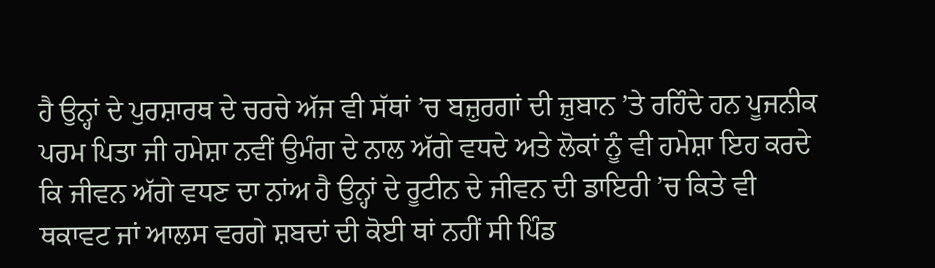ਹੈ ਉਨ੍ਹਾਂ ਦੇ ਪੁਰਸ਼ਾਰਥ ਦੇ ਚਰਚੇ ਅੱਜ ਵੀ ਸੱਥਾਂ ’ਚ ਬਜ਼ੁਰਗਾਂ ਦੀ ਜ਼ੁਬਾਨ ’ਤੇ ਰਹਿੰਦੇ ਹਨ ਪੂਜਨੀਕ ਪਰਮ ਪਿਤਾ ਜੀ ਹਮੇਸ਼ਾ ਨਵੀਂ ਉਮੰਗ ਦੇ ਨਾਲ ਅੱਗੇ ਵਧਦੇ ਅਤੇ ਲੋਕਾਂ ਨੂੰ ਵੀ ਹਮੇਸ਼ਾ ਇਹ ਕਰਦੇ ਕਿ ਜੀਵਨ ਅੱਗੇ ਵਧਣ ਦਾ ਨਾਂਅ ਹੈ ਉਨ੍ਹਾਂ ਦੇ ਰੂਟੀਨ ਦੇ ਜੀਵਨ ਦੀ ਡਾਇਰੀ ’ਚ ਕਿਤੇ ਵੀ ਥਕਾਵਟ ਜਾਂ ਆਲਸ ਵਰਗੇ ਸ਼ਬਦਾਂ ਦੀ ਕੋਈ ਥਾਂ ਨਹੀਂ ਸੀ ਪਿੰਡ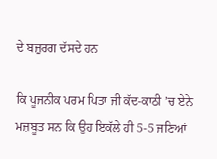ਦੇ ਬਜ਼ੁਰਗ ਦੱਸਦੇ ਹਨ

ਕਿ ਪੂਜਨੀਕ ਪਰਮ ਪਿਤਾ ਜੀ ਕੱਦ-ਕਾਠੀ ’ਚ ਏਨੇ ਮਜ਼ਬੂਤ ਸਨ ਕਿ ਉਹ ਇਕੱਲੇ ਹੀ 5-5 ਜਣਿਆਂ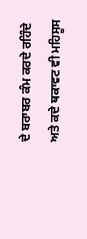ਦੇ ਬਰਾਬਰ ਕੰਮ ਕਰਦੇ ਰਹਿੰਦੇ ਅਤੇ ਕਦੇ ਥਕਾਵਟ ਵੀ ਮਹਿਸੂਸ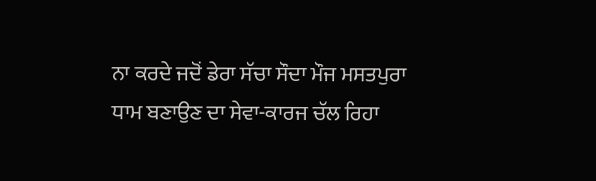ਨਾ ਕਰਦੇ ਜਦੋਂ ਡੇਰਾ ਸੱਚਾ ਸੌਦਾ ਮੌਜ ਮਸਤਪੁਰਾ ਧਾਮ ਬਣਾਉਣ ਦਾ ਸੇਵਾ-ਕਾਰਜ ਚੱਲ ਰਿਹਾ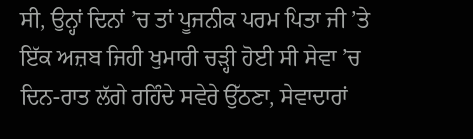ਸੀ, ਉਨ੍ਹਾਂ ਦਿਨਾਂ ’ਚ ਤਾਂ ਪੂਜਨੀਕ ਪਰਮ ਪਿਤਾ ਜੀ ’ਤੇ ਇੱਕ ਅਜ਼ਬ ਜਿਹੀ ਖੁਮਾਰੀ ਚੜ੍ਹੀ ਹੋਈ ਸੀ ਸੇਵਾ ’ਚ ਦਿਨ-ਰਾਤ ਲੱਗੇ ਰਹਿੰਦੇ ਸਵੇਰੇ ਉੱਠਣਾ, ਸੇਵਾਦਾਰਾਂ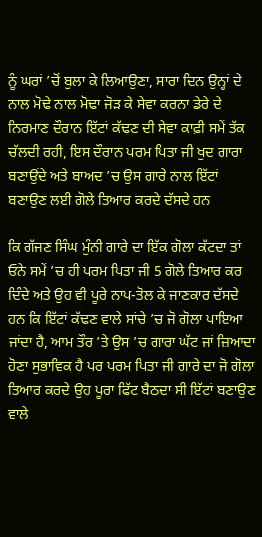ਨੂੰ ਘਰਾਂ ’ਚੋਂ ਬੁਲਾ ਕੇ ਲਿਆਉਣਾ, ਸਾਰਾ ਦਿਨ ਉਨ੍ਹਾਂ ਦੇ ਨਾਲ ਮੋਢੇ ਨਾਲ ਮੋਢਾ ਜੋੜ ਕੇ ਸੇਵਾ ਕਰਨਾ ਡੇਰੇ ਦੇ ਨਿਰਮਾਣ ਦੌਰਾਨ ਇੱਟਾਂ ਕੱਢਣ ਦੀ ਸੇਵਾ ਕਾਫ਼ੀ ਸਮੇਂ ਤੱਕ ਚੱਲਦੀ ਰਹੀ, ਇਸ ਦੌਰਾਨ ਪਰਮ ਪਿਤਾ ਜੀ ਖੁਦ ਗਾਰਾ ਬਣਾਉਂਦੇ ਅਤੇ ਬਾਅਦ ’ਚ ਉਸ ਗਾਰੇ ਨਾਲ ਇੱਟਾਂ ਬਣਾਉਣ ਲਈ ਗੋਲੇ ਤਿਆਰ ਕਰਦੇ ਦੱਸਦੇ ਹਨ

ਕਿ ਗੱਜਣ ਸਿੰਘ ਮੁੰਨੀ ਗਾਰੇ ਦਾ ਇੱਕ ਗੋਲਾ ਕੱਟਦਾ ਤਾਂ ਓਨੇ ਸਮੇਂ ’ਚ ਹੀ ਪਰਮ ਪਿਤਾ ਜੀ 5 ਗੋਲੇ ਤਿਆਰ ਕਰ ਦਿੰਦੇ ਅਤੇ ਉਹ ਵੀ ਪੂਰੇ ਨਾਪ-ਤੋਲ ਕੇ ਜਾਣਕਾਰ ਦੱਸਦੇ ਹਨ ਕਿ ਇੱਟਾਂ ਕੱਢਣ ਵਾਲੇ ਸਾਂਚੇ ’ਚ ਜੋ ਗੋਲਾ ਪਾਇਆ ਜਾਂਦਾ ਹੈ, ਆਮ ਤੌਰ ’ਤੇ ਉਸ ’ਚ ਗਾਰਾ ਘੱਟ ਜਾਂ ਜ਼ਿਆਦਾ ਹੋਣਾ ਸੁਭਾਵਿਕ ਹੈ ਪਰ ਪਰਮ ਪਿਤਾ ਜੀ ਗਾਰੇ ਦਾ ਜੋ ਗੋਲਾ ਤਿਆਰ ਕਰਦੇ ਉਹ ਪੂਰਾ ਫਿੱਟ ਬੈਠਦਾ ਸੀ ਇੱਟਾਂ ਬਣਾਉਣ ਵਾਲੇ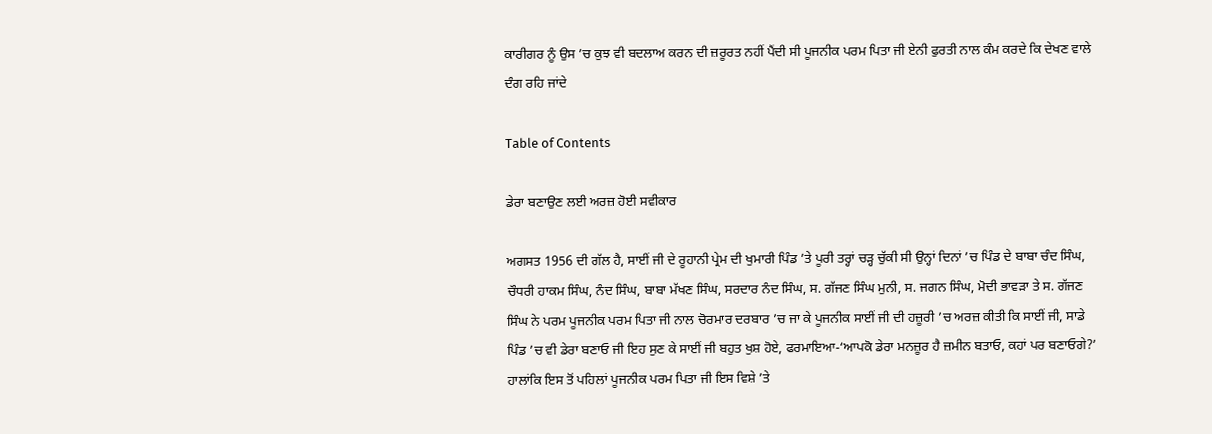ਕਾਰੀਗਰ ਨੂੰ ਉਸ ’ਚ ਕੁਝ ਵੀ ਬਦਲਾਅ ਕਰਨ ਦੀ ਜ਼ਰੂਰਤ ਨਹੀਂ ਪੈਂਦੀ ਸੀ ਪੂਜਨੀਕ ਪਰਮ ਪਿਤਾ ਜੀ ਏਨੀ ਫੁਰਤੀ ਨਾਲ ਕੰਮ ਕਰਦੇ ਕਿ ਦੇਖਣ ਵਾਲੇ ਦੰਗ ਰਹਿ ਜਾਂਦੇ

Table of Contents

ਡੇਰਾ ਬਣਾਉਣ ਲਈ ਅਰਜ਼ ਹੋਈ ਸਵੀਕਾਰ

ਅਗਸਤ 1956 ਦੀ ਗੱਲ ਹੈ, ਸਾਈਂ ਜੀ ਦੇ ਰੂਹਾਨੀ ਪ੍ਰੇਮ ਦੀ ਖੁਮਾਰੀ ਪਿੰਡ ’ਤੇ ਪੂਰੀ ਤਰ੍ਹਾਂ ਚੜ੍ਹ ਚੁੱਕੀ ਸੀ ਉਨ੍ਹਾਂ ਦਿਨਾਂ ’ਚ ਪਿੰਡ ਦੇ ਬਾਬਾ ਚੰਦ ਸਿੰਘ, ਚੌਧਰੀ ਹਾਕਮ ਸਿੰਘ, ਨੰਦ ਸਿੰਘ, ਬਾਬਾ ਮੱਖਣ ਸਿੰਘ, ਸਰਦਾਰ ਨੰਦ ਸਿੰਘ, ਸ. ਗੱਜਣ ਸਿੰਘ ਮੁਨੀ, ਸ. ਜਗਨ ਸਿੰਘ, ਮੋਦੀ ਭਾਵੜਾ ਤੇ ਸ. ਗੱਜਣ ਸਿੰਘ ਨੇ ਪਰਮ ਪੂਜਨੀਕ ਪਰਮ ਪਿਤਾ ਜੀ ਨਾਲ ਚੋਰਮਾਰ ਦਰਬਾਰ ’ਚ ਜਾ ਕੇ ਪੂਜਨੀਕ ਸਾਈਂ ਜੀ ਦੀ ਹਜ਼ੂਰੀ ’ਚ ਅਰਜ਼ ਕੀਤੀ ਕਿ ਸਾਈਂ ਜੀ, ਸਾਡੇ ਪਿੰਡ ’ਚ ਵੀ ਡੇਰਾ ਬਣਾਓ ਜੀ ਇਹ ਸੁਣ ਕੇ ਸਾਈਂ ਜੀ ਬਹੁਤ ਖੁਸ਼ ਹੋਏ, ਫਰਮਾਇਆ-‘ਆਪਕੋ ਡੇਰਾ ਮਨਜ਼ੂਰ ਹੈ ਜ਼ਮੀਨ ਬਤਾਓ, ਕਹਾਂ ਪਰ ਬਣਾਓਗੇ?’ ਹਾਲਾਂਕਿ ਇਸ ਤੋਂ ਪਹਿਲਾਂ ਪੂਜਨੀਕ ਪਰਮ ਪਿਤਾ ਜੀ ਇਸ ਵਿਸ਼ੇ ’ਤੇ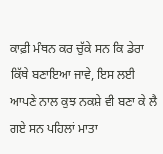ਕਾਫ਼ੀ ਮੰਥਨ ਕਰ ਚੁੱਕੇ ਸਨ ਕਿ ਡੇਰਾ ਕਿੱਥੇ ਬਣਾਇਆ ਜਾਵੇ, ਇਸ ਲਈ ਆਪਣੇ ਨਾਲ ਕੁਝ ਨਕਸ਼ੇ ਵੀ ਬਣਾ ਕੇ ਲੈ ਗਏ ਸਨ ਪਹਿਲਾਂ ਮਾਤਾ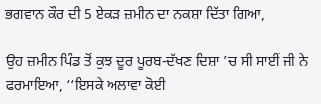ਭਗਵਾਨ ਕੌਰ ਦੀ 5 ਏਕੜ ਜ਼ਮੀਨ ਦਾ ਨਕਸ਼ਾ ਦਿੱਤਾ ਗਿਆ,

ਉਹ ਜ਼ਮੀਨ ਪਿੰਡ ਤੋਂ ਕੁਝ ਦੂਰ ਪੂਰਬ-ਦੱਖਣ ਦਿਸ਼ਾ ’ਚ ਸੀ ਸਾਈਂ ਜੀ ਨੇ ਫਰਮਾਇਆ, ‘‘ਇਸਕੇ ਅਲਾਵਾ ਕੋਈ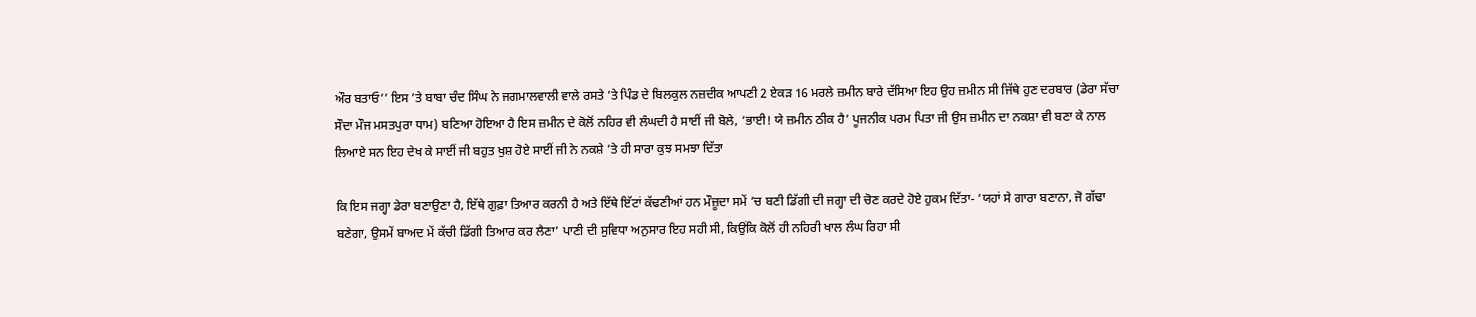ਔਰ ਬਤਾਓ’’ ਇਸ ’ਤੇ ਬਾਬਾ ਚੰਦ ਸਿੰਘ ਨੇ ਜਗਮਾਲਵਾਲੀ ਵਾਲੇ ਰਸਤੇ ’ਤੇ ਪਿੰਡ ਦੇ ਬਿਲਕੁਲ ਨਜ਼ਦੀਕ ਆਪਣੀ 2 ਏਕੜ 16 ਮਰਲੇ ਜ਼ਮੀਨ ਬਾਰੇ ਦੱਸਿਆ ਇਹ ਉਹ ਜ਼ਮੀਨ ਸੀ ਜਿੱਥੇ ਹੁਣ ਦਰਬਾਰ (ਡੇਰਾ ਸੱਚਾ ਸੌਦਾ ਮੌਜ ਮਸਤਪੁਰਾ ਧਾਮ) ਬਣਿਆ ਹੋਇਆ ਹੈ ਇਸ ਜ਼ਮੀਨ ਦੇ ਕੋਲੋਂ ਨਹਿਰ ਵੀ ਲੰਘਦੀ ਹੈ ਸਾਈਂ ਜੀ ਬੋਲੇ, ‘ਭਾਈ! ਯੇ ਜ਼ਮੀਨ ਠੀਕ ਹੈ’ ਪੂਜਨੀਕ ਪਰਮ ਪਿਤਾ ਜੀ ਉਸ ਜ਼ਮੀਨ ਦਾ ਨਕਸ਼ਾ ਵੀ ਬਣਾ ਕੇ ਨਾਲ ਲਿਆਏ ਸਨ ਇਹ ਦੇਖ ਕੇ ਸਾਈਂ ਜੀ ਬਹੁਤ ਖੁਸ਼ ਹੋਏ ਸਾਈਂ ਜੀ ਨੇ ਨਕਸ਼ੇ ’ਤੇ ਹੀ ਸਾਰਾ ਕੁਝ ਸਮਝਾ ਦਿੱਤਾ

ਕਿ ਇਸ ਜਗ੍ਹਾ ਡੇਰਾ ਬਣਾਉਣਾ ਹੈ, ਇੱਥੇ ਗੁਫ਼ਾ ਤਿਆਰ ਕਰਨੀ ਹੈ ਅਤੇ ਇੱਥੇ ਇੱਟਾਂ ਕੱਢਣੀਆਂ ਹਨ ਮੌਜ਼ੂਦਾ ਸਮੇਂ ’ਚ ਬਣੀ ਡਿੱਗੀ ਦੀ ਜਗ੍ਹਾ ਦੀ ਚੋਣ ਕਰਦੇ ਹੋਏ ਹੁਕਮ ਦਿੱਤਾ- ‘ਯਹਾਂ ਸੇ ਗਾਰਾ ਬਣਾਨਾ, ਜੋ ਗੱਢਾ ਬਣੇਗਾ, ਉਸਮੇਂ ਬਾਅਦ ਮੇਂ ਕੱਚੀ ਡਿੱਗੀ ਤਿਆਰ ਕਰ ਲੈਣਾ’ ਪਾਣੀ ਦੀ ਸੁਵਿਧਾ ਅਨੁਸਾਰ ਇਹ ਸਹੀ ਸੀ, ਕਿਉਂਕਿ ਕੋਲੋਂ ਹੀ ਨਹਿਰੀ ਖਾਲ ਲੰਘ ਰਿਹਾ ਸੀ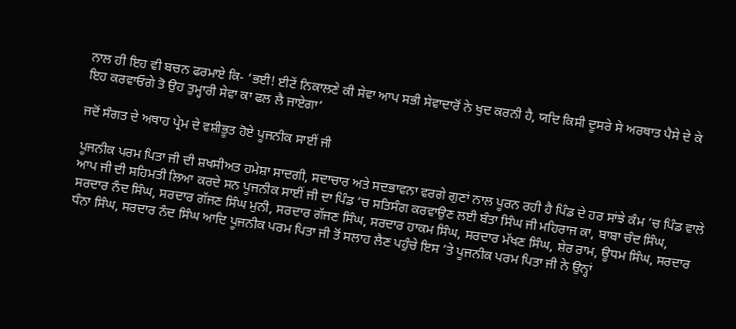ਨਾਲ ਹੀ ਇਹ ਵੀ ਬਚਨ ਫਰਮਾਏ ਕਿ- ‘ਭਈ! ਈਟੇਂ ਨਿਕਾਲਣੇ ਕੀ ਸੇਵਾ ਆਪ ਸਭੀ ਸੇਵਾਦਾਰੋਂ ਨੇ ਖੁਦ ਕਰਨੀ ਹੈ, ਯਦਿ ਕਿਸੀ ਦੂਸਰੇ ਸੇ ਅਰਥਾਤ ਪੈਸੇ ਦੇ ਕੇ ਇਹ ਕਰਵਾਓਗੇ ਤੋ ਉਹ ਤੁਮ੍ਹਾਰੀ ਸੇਵਾ ਕਾ ਫਲ ਲੈ ਜਾਏਗਾ’

ਜਦੋਂ ਸੰਗਤ ਦੇ ਅਥਾਹ ਪ੍ਰੇਮ ਦੇ ਵਸ਼ੀਭੂਤ ਹੋਏ ਪੂਜਨੀਕ ਸਾਈਂ ਜੀ

ਪੂਜਨੀਕ ਪਰਮ ਪਿਤਾ ਜੀ ਦੀ ਸ਼ਖਸੀਅਤ ਹਮੇਸ਼ਾ ਸਾਦਗੀ, ਸਦਾਚਾਰ ਅਤੇ ਸਦਭਾਵਨਾ ਵਰਗੇ ਗੁਣਾਂ ਨਾਲ ਪੂਰਨ ਰਹੀ ਹੈ ਪਿੰਡ ਦੇ ਹਰ ਸਾਂਝੇ ਕੰਮ ’ਚ ਪਿੰਡ ਵਾਲੇ ਆਪ ਜੀ ਦੀ ਸਹਿਮਤੀ ਲਿਆ ਕਰਦੇ ਸਨ ਪੂਜਨੀਕ ਸਾਈਂ ਜੀ ਦਾ ਪਿੰਡ ’ਚ ਸਤਿਸੰਗ ਕਰਵਾਉਣ ਲਈ ਬੰਤਾ ਸਿੰਘ ਜੀ ਮਹਿਰਾਜ ਕਾ, ਬਾਬਾ ਚੰਦ ਸਿੰਘ, ਸਰਦਾਰ ਨੰਦ ਸਿੰਘ, ਸਰਦਾਰ ਗੱਜਣ ਸਿੰਘ ਮੁਨੀ, ਸਰਦਾਰ ਗੱਜਣ ਸਿੰਘ, ਸਰਦਾਰ ਹਾਕਮ ਸਿੰਘ, ਸਰਦਾਰ ਮੱਖਣ ਸਿੰਘ, ਸ਼ੇਰ ਰਾਮ, ਊਧਮ ਸਿੰਘ, ਸਰਦਾਰ ਧੰਨਾ ਸਿੰਘ, ਸਰਦਾਰ ਨੰਦ ਸਿੰਘ ਆਦਿ ਪੂਜਨੀਕ ਪਰਮ ਪਿਤਾ ਜੀ ਤੋਂ ਸਲਾਹ ਲੈਣ ਪਹੁੰਚੇ ਇਸ ’ਤੇ ਪੂਜਨੀਕ ਪਰਮ ਪਿਤਾ ਜੀ ਨੇ ਉਨ੍ਹਾਂ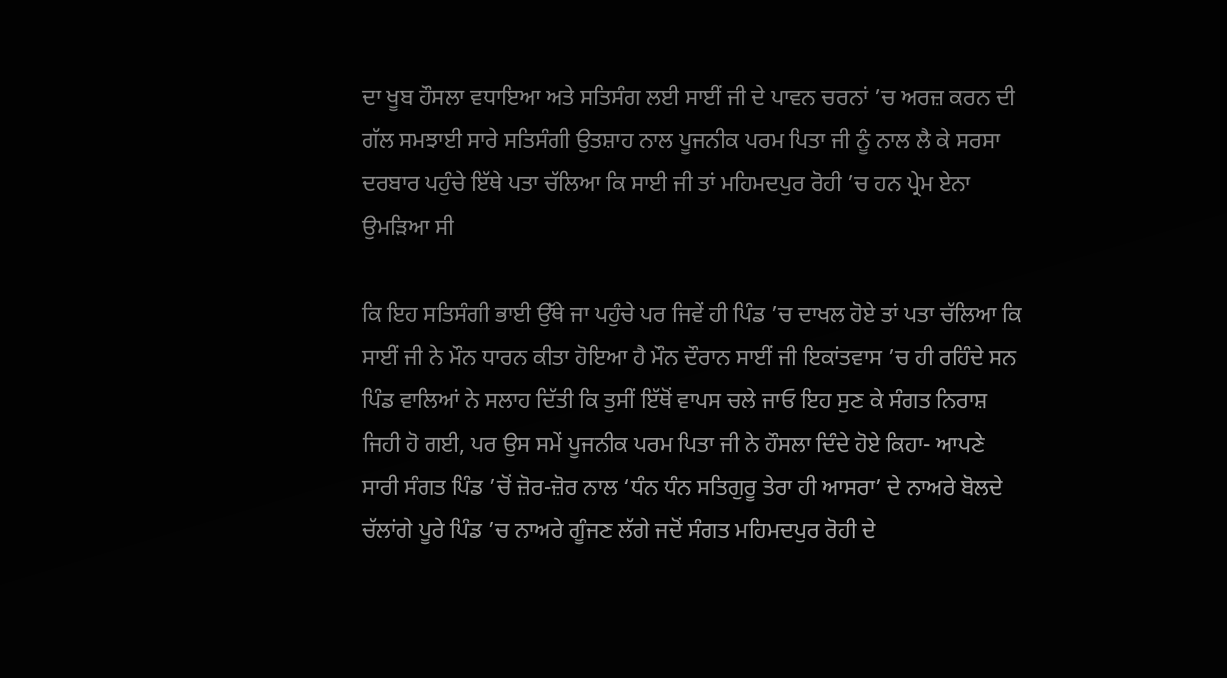ਦਾ ਖੂਬ ਹੌਸਲਾ ਵਧਾਇਆ ਅਤੇ ਸਤਿਸੰਗ ਲਈ ਸਾਈਂ ਜੀ ਦੇ ਪਾਵਨ ਚਰਨਾਂ ’ਚ ਅਰਜ਼ ਕਰਨ ਦੀ ਗੱਲ ਸਮਝਾਈ ਸਾਰੇ ਸਤਿਸੰਗੀ ਉਤਸ਼ਾਹ ਨਾਲ ਪੂਜਨੀਕ ਪਰਮ ਪਿਤਾ ਜੀ ਨੂੰ ਨਾਲ ਲੈ ਕੇ ਸਰਸਾ ਦਰਬਾਰ ਪਹੁੰਚੇ ਇੱਥੇ ਪਤਾ ਚੱਲਿਆ ਕਿ ਸਾਈ ਜੀ ਤਾਂ ਮਹਿਮਦਪੁਰ ਰੋਹੀ ’ਚ ਹਨ ਪ੍ਰੇਮ ਏਨਾ ਉਮੜਿਆ ਸੀ

ਕਿ ਇਹ ਸਤਿਸੰਗੀ ਭਾਈ ਉੱਥੇ ਜਾ ਪਹੁੰਚੇ ਪਰ ਜਿਵੇਂ ਹੀ ਪਿੰਡ ’ਚ ਦਾਖਲ ਹੋਏ ਤਾਂ ਪਤਾ ਚੱਲਿਆ ਕਿ ਸਾਈਂ ਜੀ ਨੇ ਮੌਨ ਧਾਰਨ ਕੀਤਾ ਹੋਇਆ ਹੈ ਮੌਨ ਦੌਰਾਨ ਸਾਈਂ ਜੀ ਇਕਾਂਤਵਾਸ ’ਚ ਹੀ ਰਹਿੰਦੇ ਸਨ ਪਿੰਡ ਵਾਲਿਆਂ ਨੇ ਸਲਾਹ ਦਿੱਤੀ ਕਿ ਤੁਸੀਂ ਇੱਥੋਂ ਵਾਪਸ ਚਲੇ ਜਾਓ ਇਹ ਸੁਣ ਕੇ ਸੰਗਤ ਨਿਰਾਸ਼ ਜਿਹੀ ਹੋ ਗਈ, ਪਰ ਉਸ ਸਮੇਂ ਪੂਜਨੀਕ ਪਰਮ ਪਿਤਾ ਜੀ ਨੇ ਹੌਸਲਾ ਦਿੰਦੇ ਹੋਏ ਕਿਹਾ- ਆਪਣੇ ਸਾਰੀ ਸੰਗਤ ਪਿੰਡ ’ਚੋਂ ਜ਼ੋਰ-ਜ਼ੋਰ ਨਾਲ ‘ਧੰਨ ਧੰਨ ਸਤਿਗੁਰੂ ਤੇਰਾ ਹੀ ਆਸਰਾ’ ਦੇ ਨਾਅਰੇ ਬੋਲਦੇ ਚੱਲਾਂਗੇ ਪੂਰੇ ਪਿੰਡ ’ਚ ਨਾਅਰੇ ਗੂੰਜਣ ਲੱਗੇ ਜਦੋਂ ਸੰਗਤ ਮਹਿਮਦਪੁਰ ਰੋਹੀ ਦੇ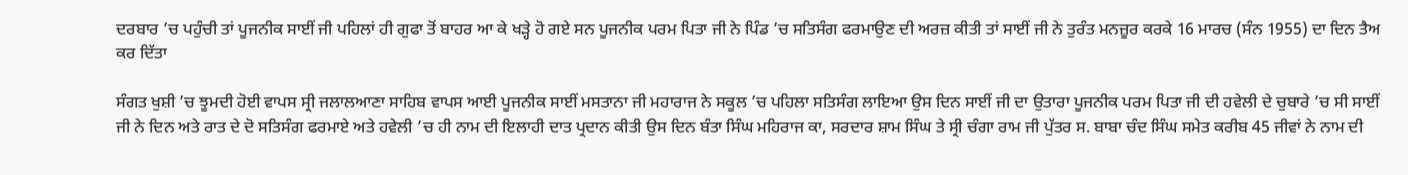ਦਰਬਾਰ ’ਚ ਪਹੁੰਚੀ ਤਾਂ ਪੂਜਨੀਕ ਸਾਈਂ ਜੀ ਪਹਿਲਾਂ ਹੀ ਗੁਫਾ ਤੋਂ ਬਾਹਰ ਆ ਕੇ ਖੜ੍ਹੇ ਹੋ ਗਏ ਸਨ ਪੂਜਨੀਕ ਪਰਮ ਪਿਤਾ ਜੀ ਨੇ ਪਿੰਡ ’ਚ ਸਤਿਸੰਗ ਫਰਮਾਉਣ ਦੀ ਅਰਜ਼ ਕੀਤੀ ਤਾਂ ਸਾਈਂ ਜੀ ਨੇ ਤੁਰੰਤ ਮਨਜ਼ੂਰ ਕਰਕੇ 16 ਮਾਰਚ (ਸੰਨ 1955) ਦਾ ਦਿਨ ਤੈਅ ਕਰ ਦਿੱਤਾ

ਸੰਗਤ ਖੁਸ਼ੀ ’ਚ ਝੂਮਦੀ ਹੋਈ ਵਾਪਸ ਸ੍ਰੀ ਜਲਾਲਆਣਾ ਸਾਹਿਬ ਵਾਪਸ ਆਈ ਪੂਜਨੀਕ ਸਾਈਂ ਮਸਤਾਨਾ ਜੀ ਮਹਾਰਾਜ ਨੇ ਸਕੂਲ ’ਚ ਪਹਿਲਾ ਸਤਿਸੰਗ ਲਾਇਆ ਉਸ ਦਿਨ ਸਾਈਂ ਜੀ ਦਾ ਉਤਾਰਾ ਪੂਜਨੀਕ ਪਰਮ ਪਿਤਾ ਜੀ ਦੀ ਹਵੇਲੀ ਦੇ ਚੁਬਾਰੇ ’ਚ ਸੀ ਸਾਈਂ ਜੀ ਨੇ ਦਿਨ ਅਤੇ ਰਾਤ ਦੇ ਦੋ ਸਤਿਸੰਗ ਫਰਮਾਏ ਅਤੇ ਹਵੇਲੀ ’ਚ ਹੀ ਨਾਮ ਦੀ ਇਲਾਹੀ ਦਾਤ ਪ੍ਰਦਾਨ ਕੀਤੀ ਉਸ ਦਿਨ ਬੰਤਾ ਸਿੰਘ ਮਹਿਰਾਜ ਕਾ, ਸਰਦਾਰ ਸ਼ਾਮ ਸਿੰਘ ਤੇ ਸ੍ਰੀ ਚੰਗਾ ਰਾਮ ਜੀ ਪੁੱਤਰ ਸ. ਬਾਬਾ ਚੰਦ ਸਿੰਘ ਸਮੇਤ ਕਰੀਬ 45 ਜੀਵਾਂ ਨੇ ਨਾਮ ਦੀ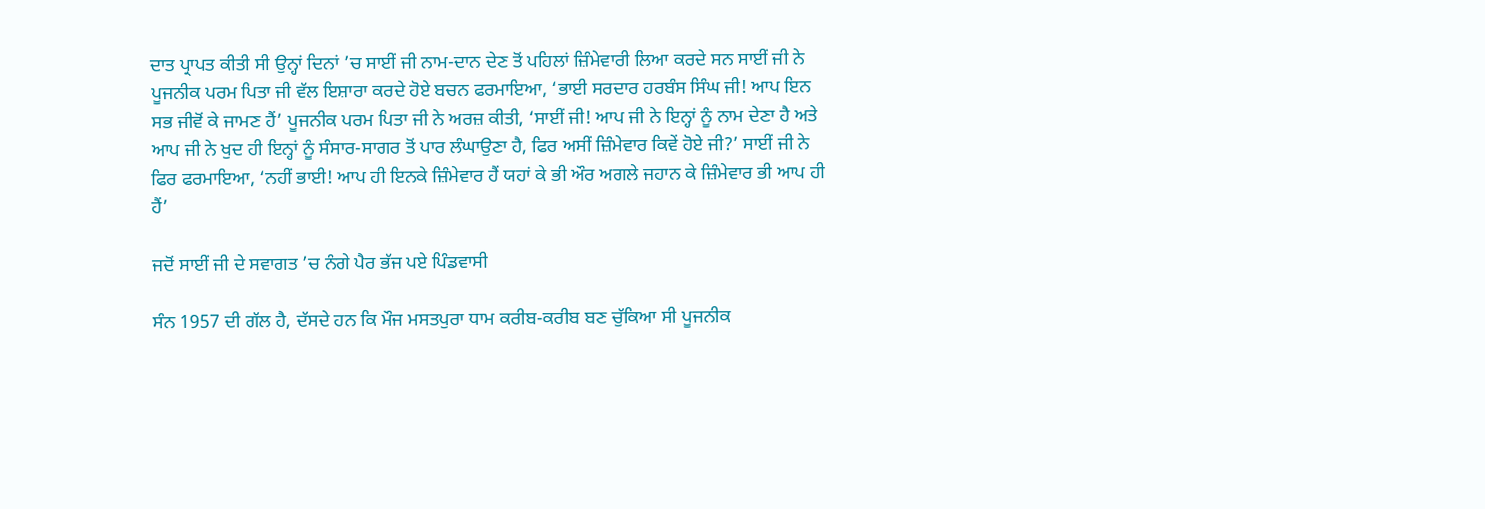ਦਾਤ ਪ੍ਰਾਪਤ ਕੀਤੀ ਸੀ ਉਨ੍ਹਾਂ ਦਿਨਾਂ ’ਚ ਸਾਈਂ ਜੀ ਨਾਮ-ਦਾਨ ਦੇਣ ਤੋਂ ਪਹਿਲਾਂ ਜ਼ਿੰਮੇਵਾਰੀ ਲਿਆ ਕਰਦੇ ਸਨ ਸਾਈਂ ਜੀ ਨੇ ਪੂਜਨੀਕ ਪਰਮ ਪਿਤਾ ਜੀ ਵੱਲ ਇਸ਼ਾਰਾ ਕਰਦੇ ਹੋਏ ਬਚਨ ਫਰਮਾਇਆ, ‘ਭਾਈ ਸਰਦਾਰ ਹਰਬੰਸ ਸਿੰਘ ਜੀ! ਆਪ ਇਨ ਸਭ ਜੀਵੋਂ ਕੇ ਜਾਮਣ ਹੈਂ’ ਪੂਜਨੀਕ ਪਰਮ ਪਿਤਾ ਜੀ ਨੇ ਅਰਜ਼ ਕੀਤੀ, ‘ਸਾਈਂ ਜੀ! ਆਪ ਜੀ ਨੇ ਇਨ੍ਹਾਂ ਨੂੰ ਨਾਮ ਦੇਣਾ ਹੈ ਅਤੇ ਆਪ ਜੀ ਨੇ ਖੁਦ ਹੀ ਇਨ੍ਹਾਂ ਨੂੰ ਸੰਸਾਰ-ਸਾਗਰ ਤੋਂ ਪਾਰ ਲੰਘਾਉਣਾ ਹੈ, ਫਿਰ ਅਸੀਂ ਜ਼ਿੰਮੇਵਾਰ ਕਿਵੇਂ ਹੋਏ ਜੀ?’ ਸਾਈਂ ਜੀ ਨੇ ਫਿਰ ਫਰਮਾਇਆ, ‘ਨਹੀਂ ਭਾਈ! ਆਪ ਹੀ ਇਨਕੇ ਜ਼ਿੰਮੇਵਾਰ ਹੈਂ ਯਹਾਂ ਕੇ ਭੀ ਔਰ ਅਗਲੇ ਜਹਾਨ ਕੇ ਜ਼ਿੰਮੇਵਾਰ ਭੀ ਆਪ ਹੀ ਹੈਂ’

ਜਦੋਂ ਸਾਈਂ ਜੀ ਦੇ ਸਵਾਗਤ ’ਚ ਨੰਗੇ ਪੈਰ ਭੱਜ ਪਏ ਪਿੰਡਵਾਸੀ

ਸੰਨ 1957 ਦੀ ਗੱਲ ਹੈ, ਦੱਸਦੇ ਹਨ ਕਿ ਮੌਜ ਮਸਤਪੁਰਾ ਧਾਮ ਕਰੀਬ-ਕਰੀਬ ਬਣ ਚੁੱਕਿਆ ਸੀ ਪੂਜਨੀਕ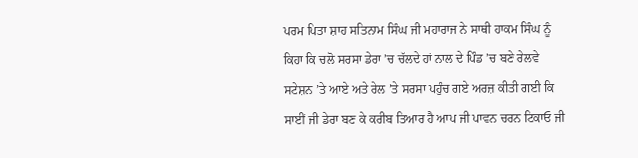ਪਰਮ ਪਿਤਾ ਸ਼ਾਹ ਸਤਿਨਾਮ ਸਿੰਘ ਜੀ ਮਹਾਰਾਜ ਨੇ ਸਾਥੀ ਹਾਕਮ ਸਿੰਘ ਨੂੰ ਕਿਹਾ ਕਿ ਚਲੋ ਸਰਸਾ ਡੇਰਾ ’ਚ ਚੱਲਦੇ ਹਾਂ ਨਾਲ ਦੇ ਪਿੰਡ ’ਚ ਬਣੇ ਰੇਲਵੇ ਸਟੇਸ਼ਨ ’ਤੇ ਆਏ ਅਤੇ ਰੇਲ ’ਤੇ ਸਰਸਾ ਪਹੁੰਚ ਗਏ ਅਰਜ਼ ਕੀਤੀ ਗਈ ਕਿ ਸਾਈਂ ਜੀ ਡੇਰਾ ਬਣ ਕੇ ਕਰੀਬ ਤਿਆਰ ਹੈ ਆਪ ਜੀ ਪਾਵਨ ਚਰਨ ਟਿਕਾਓ ਜੀ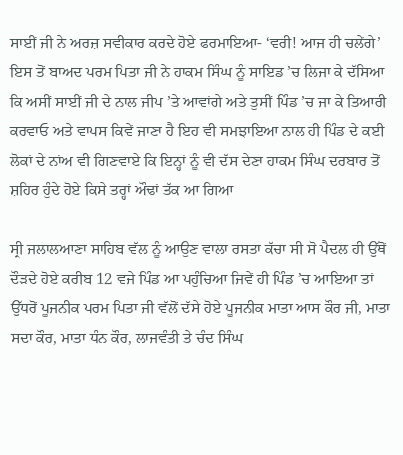ਸਾਈਂ ਜੀ ਨੇ ਅਰਜ਼ ਸਵੀਕਾਰ ਕਰਦੇ ਹੋਏ ਫਰਮਾਇਆ- ‘ਵਰੀ! ਆਜ ਹੀ ਚਲੇਂਗੇ’ ਇਸ ਤੋਂ ਬਾਅਦ ਪਰਮ ਪਿਤਾ ਜੀ ਨੇ ਹਾਕਮ ਸਿੰਘ ਨੂੰ ਸਾਇਡ ’ਚ ਲਿਜਾ ਕੇ ਦੱਸਿਆ ਕਿ ਅਸੀਂ ਸਾਈਂ ਜੀ ਦੇ ਨਾਲ ਜੀਪ ’ਤੇ ਆਵਾਂਗੇ ਅਤੇ ਤੁਸੀਂ ਪਿੰਡ ’ਚ ਜਾ ਕੇ ਤਿਆਰੀ ਕਰਵਾਓ ਅਤੇ ਵਾਪਸ ਕਿਵੇਂ ਜਾਣਾ ਹੈ ਇਹ ਵੀ ਸਮਝਾਇਆ ਨਾਲ ਹੀ ਪਿੰਡ ਦੇ ਕਈ ਲੋਕਾਂ ਦੇ ਨਾਂਅ ਵੀ ਗਿਣਵਾਏ ਕਿ ਇਨ੍ਹਾਂ ਨੂੰ ਵੀ ਦੱਸ ਦੇਣਾ ਹਾਕਮ ਸਿੰਘ ਦਰਬਾਰ ਤੋਂ ਸ਼ਹਿਰ ਹੁੰਦੇ ਹੋਏ ਕਿਸੇ ਤਰ੍ਹਾਂ ਔਢਾਂ ਤੱਕ ਆ ਗਿਆ

ਸ੍ਰੀ ਜਲਾਲਆਣਾ ਸਾਹਿਬ ਵੱਲ ਨੂੰ ਆਉਣ ਵਾਲਾ ਰਸਤਾ ਕੱਚਾ ਸੀ ਸੋ ਪੈਦਲ ਹੀ ਉੱਥੋਂ ਦੌੜਦੇ ਹੋਏ ਕਰੀਬ 12 ਵਜੇ ਪਿੰਡ ਆ ਪਹੁੰਚਿਆ ਜਿਵੇਂ ਹੀ ਪਿੰਡ ’ਚ ਆਇਆ ਤਾਂ ਉੱਧਰੋਂ ਪੂਜਨੀਕ ਪਰਮ ਪਿਤਾ ਜੀ ਵੱਲੋਂ ਦੱਸੇ ਹੋਏ ਪੂਜਨੀਕ ਮਾਤਾ ਆਸ ਕੌਰ ਜੀ, ਮਾਤਾ ਸਦਾ ਕੌਰ, ਮਾਤਾ ਧੰਨ ਕੌਰ, ਲਾਜਵੰਤੀ ਤੇ ਚੰਦ ਸਿੰਘ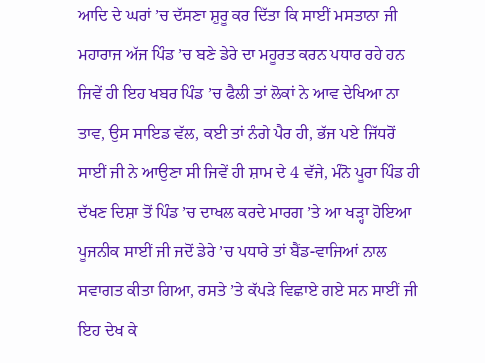ਆਦਿ ਦੇ ਘਰਾਂ ’ਚ ਦੱਸਣਾ ਸ਼ੁਰੂ ਕਰ ਦਿੱਤਾ ਕਿ ਸਾਈਂ ਮਸਤਾਨਾ ਜੀ ਮਹਾਰਾਜ ਅੱਜ ਪਿੰਡ ’ਚ ਬਣੇ ਡੇਰੇ ਦਾ ਮਹੂਰਤ ਕਰਨ ਪਧਾਰ ਰਹੇ ਹਨ ਜਿਵੇਂ ਹੀ ਇਹ ਖਬਰ ਪਿੰਡ ’ਚ ਫੈਲੀ ਤਾਂ ਲੋਕਾਂ ਨੇ ਆਵ ਦੇਖਿਆ ਨਾ ਤਾਵ, ਉਸ ਸਾਇਡ ਵੱਲ, ਕਈ ਤਾਂ ਨੰਗੇ ਪੈਰ ਹੀ, ਭੱਜ ਪਏ ਜਿੱਧਰੋਂ ਸਾਈਂ ਜੀ ਨੇ ਆਉਣਾ ਸੀ ਜਿਵੇਂ ਹੀ ਸ਼ਾਮ ਦੇ 4 ਵੱਜੇ, ਮੰਨੋ ਪੂਰਾ ਪਿੰਡ ਹੀ ਦੱਖਣ ਦਿਸ਼ਾ ਤੋਂ ਪਿੰਡ ’ਚ ਦਾਖਲ ਕਰਦੇ ਮਾਰਗ ’ਤੇ ਆ ਖੜ੍ਹਾ ਹੋਇਆ ਪੂਜਨੀਕ ਸਾਈਂ ਜੀ ਜਦੋਂ ਡੇਰੇ ’ਚ ਪਧਾਰੇ ਤਾਂ ਬੈਂਡ-ਵਾਜਿਆਂ ਨਾਲ ਸਵਾਗਤ ਕੀਤਾ ਗਿਆ, ਰਸਤੇ ’ਤੇ ਕੱਪੜੇ ਵਿਛਾਏ ਗਏ ਸਨ ਸਾਈਂ ਜੀ ਇਹ ਦੇਖ ਕੇ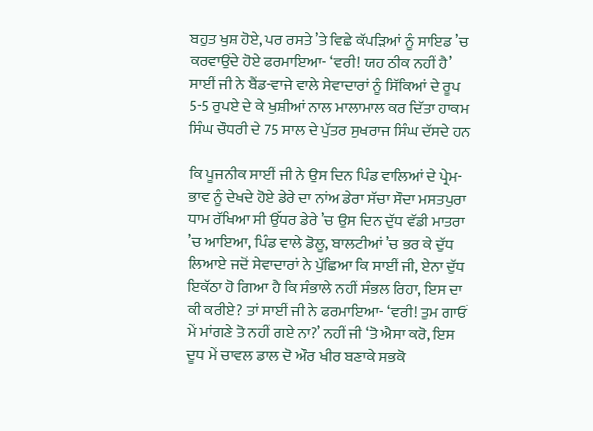ਬਹੁਤ ਖੁਸ਼ ਹੋਏ, ਪਰ ਰਸਤੇ ’ਤੇ ਵਿਛੇ ਕੱਪੜਿਆਂ ਨੂੰ ਸਾਇਡ ’ਚ ਕਰਵਾਉਂਦੇ ਹੋਏ ਫਰਮਾਇਆ- ‘ਵਰੀ! ਯਹ ਠੀਕ ਨਹੀਂ ਹੈ’ ਸਾਈਂ ਜੀ ਨੇ ਬੈਂਡ-ਵਾਜੇ ਵਾਲੇ ਸੇਵਾਦਾਰਾਂ ਨੂੰ ਸਿੱਕਿਆਂ ਦੇ ਰੂਪ 5-5 ਰੁਪਏ ਦੇ ਕੇ ਖੁਸ਼ੀਆਂ ਨਾਲ ਮਾਲਾਮਾਲ ਕਰ ਦਿੱਤਾ ਹਾਕਮ ਸਿੰਘ ਚੌਧਰੀ ਦੇ 75 ਸਾਲ ਦੇ ਪੁੱਤਰ ਸੁਖਰਾਜ ਸਿੰਘ ਦੱਸਦੇ ਹਨ

ਕਿ ਪੂਜਨੀਕ ਸਾਈਂ ਜੀ ਨੇ ਉਸ ਦਿਨ ਪਿੰਡ ਵਾਲਿਆਂ ਦੇ ਪ੍ਰੇਮ-ਭਾਵ ਨੂੰ ਦੇਖਦੇ ਹੋਏ ਡੇਰੇ ਦਾ ਨਾਂਅ ਡੇਰਾ ਸੱਚਾ ਸੌਦਾ ਮਸਤਪੁਰਾ ਧਾਮ ਰੱਖਿਆ ਸੀ ਉੱਧਰ ਡੇਰੇ ’ਚ ਉਸ ਦਿਨ ਦੁੱਧ ਵੱਡੀ ਮਾਤਰਾ ’ਚ ਆਇਆ, ਪਿੰਡ ਵਾਲੇ ਡੋਲੂ, ਬਾਲਟੀਆਂ ’ਚ ਭਰ ਕੇ ਦੁੱਧ ਲਿਆਏ ਜਦੋਂ ਸੇਵਾਦਾਰਾਂ ਨੇ ਪੁੱਛਿਆ ਕਿ ਸਾਈਂ ਜੀ, ਏਨਾ ਦੁੱਧ ਇਕੱਠਾ ਹੋ ਗਿਆ ਹੈ ਕਿ ਸੰਭਾਲੇ ਨਹੀਂ ਸੰਭਲ ਰਿਹਾ, ਇਸ ਦਾ ਕੀ ਕਰੀਏ? ਤਾਂ ਸਾਈਂ ਜੀ ਨੇ ਫਰਮਾਇਆ- ‘ਵਰੀ! ਤੁਮ ਗਾਓਂ ਮੇਂ ਮਾਂਗਣੇ ਤੋ ਨਹੀਂ ਗਏ ਨਾ?’ ਨਹੀਂ ਜੀ ‘ਤੋ ਐਸਾ ਕਰੋ, ਇਸ ਦੂਧ ਮੇਂ ਚਾਵਲ ਡਾਲ ਦੋ ਔਰ ਖੀਰ ਬਣਾਕੇ ਸਭਕੋ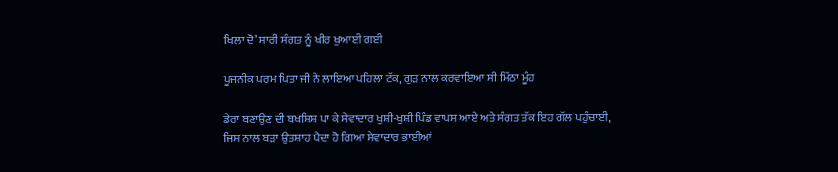ਖਿਲਾ ਦੋ’ ਸਾਰੀ ਸੰਗਤ ਨੂੰ ਖੀਰ ਖੁਆਈ ਗਈ

ਪੂਜਨੀਕ ਪਰਮ ਪਿਤਾ ਜੀ ਨੇ ਲਾਇਆ ਪਹਿਲਾ ਟੱਕ, ਗੁੜ ਨਾਲ ਕਰਵਾਇਆ ਸੀ ਮਿੱਠਾ ਮੂੰਹ

ਡੇਰਾ ਬਣਾਉਣ ਦੀ ਬਖਸ਼ਿਸ਼ ਪਾ ਕੇ ਸੇਵਾਦਾਰ ਖੁਸ਼ੀ-ਖੁਸ਼ੀ ਪਿੰਡ ਵਾਪਸ ਆਏ ਅਤੇ ਸੰਗਤ ਤੱਕ ਇਹ ਗੱਲ ਪਹੁੰਚਾਈ, ਜਿਸ ਨਾਲ ਬੜਾ ਉਤਸ਼ਾਹ ਪੈਦਾ ਹੋ ਗਿਆ ਸੇਵਾਦਾਰ ਭਾਈਆਂ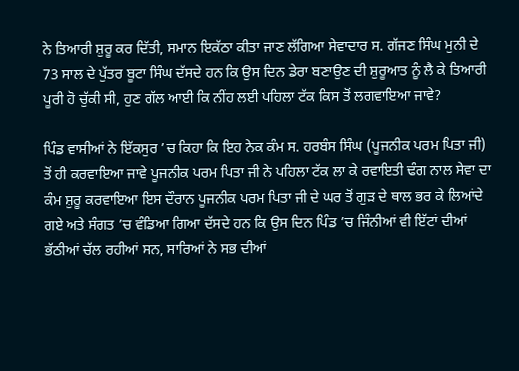ਨੇ ਤਿਆਰੀ ਸ਼ੁਰੂ ਕਰ ਦਿੱਤੀ, ਸਮਾਨ ਇਕੱਠਾ ਕੀਤਾ ਜਾਣ ਲੱਗਿਆ ਸੇਵਾਦਾਰ ਸ. ਗੱਜਣ ਸਿੰਘ ਮੁਨੀ ਦੇ 73 ਸਾਲ ਦੇ ਪੁੱਤਰ ਬੂਟਾ ਸਿੰਘ ਦੱਸਦੇ ਹਨ ਕਿ ਉਸ ਦਿਨ ਡੇਰਾ ਬਣਾਉਣ ਦੀ ਸ਼ੁਰੂਆਤ ਨੂੰ ਲੈ ਕੇ ਤਿਆਰੀ ਪੂਰੀ ਹੋ ਚੁੱਕੀ ਸੀ, ਹੁਣ ਗੱਲ ਆਈ ਕਿ ਨੀਂਹ ਲਈ ਪਹਿਲਾ ਟੱਕ ਕਿਸ ਤੋਂ ਲਗਵਾਇਆ ਜਾਵੇ?

ਪਿੰਡ ਵਾਸੀਆਂ ਨੇ ਇੱਕਸੁਰ ’ਚ ਕਿਹਾ ਕਿ ਇਹ ਨੇਕ ਕੰਮ ਸ. ਹਰਬੰਸ ਸਿੰਘ (ਪੂਜਨੀਕ ਪਰਮ ਪਿਤਾ ਜੀ) ਤੋਂ ਹੀ ਕਰਵਾਇਆ ਜਾਵੇ ਪੂਜਨੀਕ ਪਰਮ ਪਿਤਾ ਜੀ ਨੇ ਪਹਿਲਾ ਟੱਕ ਲਾ ਕੇ ਰਵਾਇਤੀ ਢੰਗ ਨਾਲ ਸੇਵਾ ਦਾ ਕੰਮ ਸ਼ੁਰੂ ਕਰਵਾਇਆ ਇਸ ਦੌਰਾਨ ਪੂਜਨੀਕ ਪਰਮ ਪਿਤਾ ਜੀ ਦੇ ਘਰ ਤੋਂ ਗੁੜ ਦੇ ਥਾਲ ਭਰ ਕੇ ਲਿਆਂਦੇ ਗਏ ਅਤੇ ਸੰਗਤ ’ਚ ਵੰਡਿਆ ਗਿਆ ਦੱਸਦੇ ਹਨ ਕਿ ਉਸ ਦਿਨ ਪਿੰਡ ’ਚ ਜਿੰਨੀਆਂ ਵੀ ਇੱਟਾਂ ਦੀਆਂ ਭੱਠੀਆਂ ਚੱਲ ਰਹੀਆਂ ਸਨ, ਸਾਰਿਆਂ ਨੇ ਸਭ ਦੀਆਂ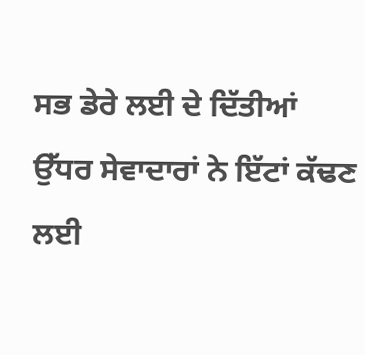ਸਭ ਡੇਰੇ ਲਈ ਦੇ ਦਿੱਤੀਆਂ ਉੱਧਰ ਸੇਵਾਦਾਰਾਂ ਨੇ ਇੱਟਾਂ ਕੱਢਣ ਲਈ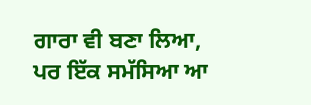ਗਾਰਾ ਵੀ ਬਣਾ ਲਿਆ, ਪਰ ਇੱਕ ਸਮੱਸਿਆ ਆ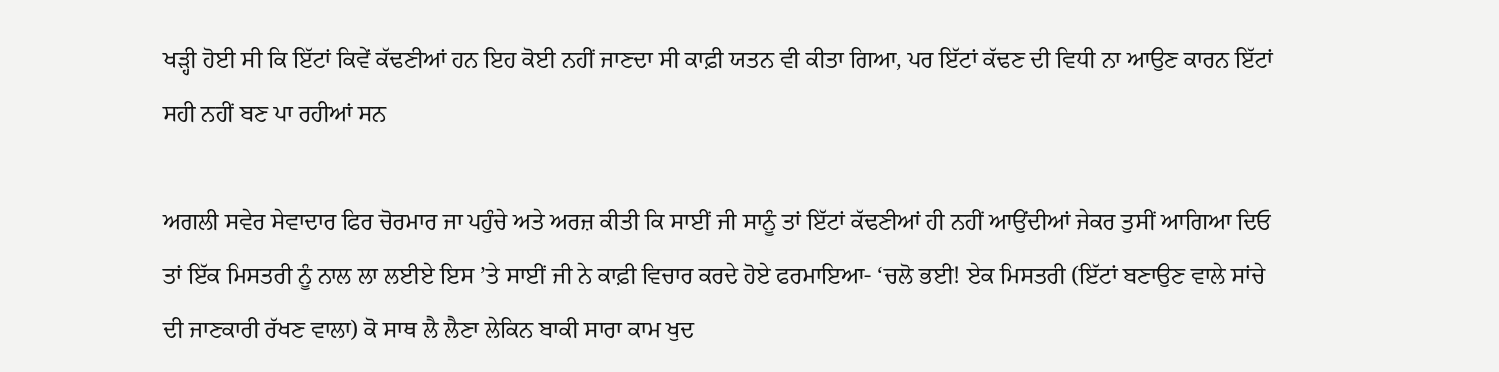ਖੜ੍ਹੀ ਹੋਈ ਸੀ ਕਿ ਇੱਟਾਂ ਕਿਵੇਂ ਕੱਢਣੀਆਂ ਹਨ ਇਹ ਕੋਈ ਨਹੀਂ ਜਾਣਦਾ ਸੀ ਕਾਫ਼ੀ ਯਤਨ ਵੀ ਕੀਤਾ ਗਿਆ, ਪਰ ਇੱਟਾਂ ਕੱਢਣ ਦੀ ਵਿਧੀ ਨਾ ਆਉਣ ਕਾਰਨ ਇੱਟਾਂ ਸਹੀ ਨਹੀਂ ਬਣ ਪਾ ਰਹੀਆਂ ਸਨ

ਅਗਲੀ ਸਵੇਰ ਸੇਵਾਦਾਰ ਫਿਰ ਚੋਰਮਾਰ ਜਾ ਪਹੁੰਚੇ ਅਤੇ ਅਰਜ਼ ਕੀਤੀ ਕਿ ਸਾਈਂ ਜੀ ਸਾਨੂੰ ਤਾਂ ਇੱਟਾਂ ਕੱਢਣੀਆਂ ਹੀ ਨਹੀਂ ਆਉਂਦੀਆਂ ਜੇਕਰ ਤੁਸੀਂ ਆਗਿਆ ਦਿਓ ਤਾਂ ਇੱਕ ਮਿਸਤਰੀ ਨੂੰ ਨਾਲ ਲਾ ਲਈਏ ਇਸ ’ਤੇ ਸਾਈਂ ਜੀ ਨੇ ਕਾਫ਼ੀ ਵਿਚਾਰ ਕਰਦੇ ਹੋਏ ਫਰਮਾਇਆ- ‘ਚਲੋ ਭਈ! ਏਕ ਮਿਸਤਰੀ (ਇੱਟਾਂ ਬਣਾਉਣ ਵਾਲੇ ਸਾਂਚੇ ਦੀ ਜਾਣਕਾਰੀ ਰੱਖਣ ਵਾਲਾ) ਕੋ ਸਾਥ ਲੈ ਲੈਣਾ ਲੇਕਿਨ ਬਾਕੀ ਸਾਰਾ ਕਾਮ ਖੁਦ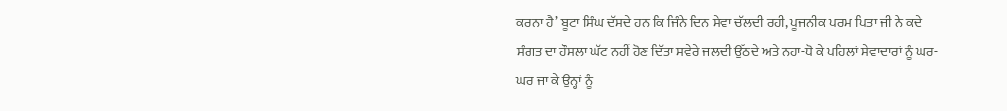ਕਰਨਾ ਹੈ’ ਬੂਟਾ ਸਿੰਘ ਦੱਸਦੇ ਹਨ ਕਿ ਜਿੰਨੇ ਦਿਨ ਸੇਵਾ ਚੱਲਦੀ ਰਹੀ, ਪੂਜਨੀਕ ਪਰਮ ਪਿਤਾ ਜੀ ਨੇ ਕਦੇ ਸੰਗਤ ਦਾ ਹੌਸਲਾ ਘੱਟ ਨਹੀਂ ਹੋਣ ਦਿੱਤਾ ਸਵੇਰੇ ਜਲਦੀ ਉੱਠਦੇ ਅਤੇ ਨਹਾ-ਧੋ ਕੇ ਪਹਿਲਾਂ ਸੇਵਾਦਾਰਾਂ ਨੂੰ ਘਰ-ਘਰ ਜਾ ਕੇ ਉਨ੍ਹਾਂ ਨੂੰ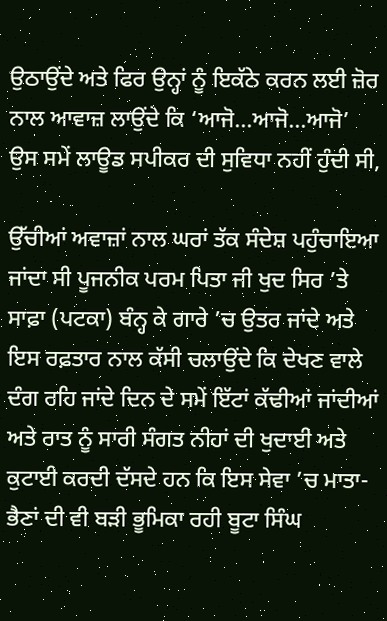ਉਠਾਉਂਦੇ ਅਤੇ ਫਿਰ ਉਨ੍ਹਾਂ ਨੂੰ ਇਕੱਠੇ ਕਰਨ ਲਈ ਜ਼ੋਰ ਨਾਲ ਆਵਾਜ਼ ਲਾਉਂਦੇ ਕਿ ‘ਆਜੋ…ਆਜੋ…ਆਜੋ’ ਉਸ ਸਮੇਂ ਲਾਊਡ ਸਪੀਕਰ ਦੀ ਸੁਵਿਧਾ ਨਹੀਂ ਹੁੰਦੀ ਸੀ,

ਉੱਚੀਆਂ ਅਵਾਜ਼ਾਂ ਨਾਲ ਘਰਾਂ ਤੱਕ ਸੰਦੇਸ਼ ਪਹੁੰਚਾਇਆ ਜਾਂਦਾ ਸੀ ਪੂਜਨੀਕ ਪਰਮ ਪਿਤਾ ਜੀ ਖੁਦ ਸਿਰ ’ਤੇ ਸਾਫ਼ਾ (ਪਟਕਾ) ਬੰਨ੍ਹ ਕੇ ਗਾਰੇ ’ਚ ਉਤਰ ਜਾਂਦੇ ਅਤੇ ਇਸ ਰਫ਼ਤਾਰ ਨਾਲ ਕੱਸੀ ਚਲਾਉਂਦੇ ਕਿ ਦੇਖਣ ਵਾਲੇ ਦੰਗ ਰਹਿ ਜਾਂਦੇ ਦਿਨ ਦੇ ਸਮੇਂ ਇੱਟਾਂ ਕੱਢੀਆਂ ਜਾਂਦੀਆਂ ਅਤੇ ਰਾਤ ਨੂੰ ਸਾਰੀ ਸੰਗਤ ਨੀਹਾਂ ਦੀ ਖੁਦਾਈ ਅਤੇ ਕੁਟਾਈ ਕਰਦੀ ਦੱਸਦੇ ਹਨ ਕਿ ਇਸ ਸੇਵਾ ’ਚ ਮਾਤਾ-ਭੈਣਾਂ ਦੀ ਵੀ ਬੜੀ ਭੂਮਿਕਾ ਰਹੀ ਬੂਟਾ ਸਿੰਘ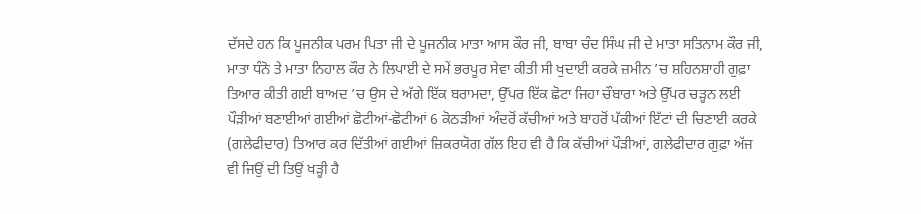ਦੱਸਦੇ ਹਨ ਕਿ ਪੂਜਨੀਕ ਪਰਮ ਪਿਤਾ ਜੀ ਦੇ ਪੂਜਨੀਕ ਮਾਤਾ ਆਸ ਕੌਰ ਜੀ, ਬਾਬਾ ਚੰਦ ਸਿੰਘ ਜੀ ਦੇ ਮਾਤਾ ਸਤਿਨਾਮ ਕੌਰ ਜੀ, ਮਾਤਾ ਧੰਨੋ ਤੇ ਮਾਤਾ ਨਿਹਾਲ ਕੌਰ ਨੇ ਲਿਪਾਈ ਦੇ ਸਮੇਂ ਭਰਪੂਰ ਸੇਵਾ ਕੀਤੀ ਸੀ ਖੁਦਾਈ ਕਰਕੇ ਜ਼ਮੀਨ ’ਚ ਸ਼ਹਿਨਸ਼ਾਹੀ ਗੁਫ਼ਾ ਤਿਆਰ ਕੀਤੀ ਗਈ ਬਾਅਦ ’ਚ ਉਸ ਦੇ ਅੱਗੇ ਇੱਕ ਬਰਾਮਦਾ, ਉੱਪਰ ਇੱਕ ਛੋਟਾ ਜਿਹਾ ਚੌਬਾਰਾ ਅਤੇ ਉੱਪਰ ਚੜ੍ਹਨ ਲਈ ਪੌੜੀਆਂ ਬਣਾਈਆਂ ਗਈਆਂ ਛੋਟੀਆਂ-ਛੋਟੀਆਂ 6 ਕੋਠੜੀਆਂ ਅੰਦਰੋਂ ਕੱਚੀਆਂ ਅਤੇ ਬਾਹਰੋਂ ਪੱਕੀਆਂ ਇੱਟਾਂ ਦੀ ਚਿਣਾਈ ਕਰਕੇ (ਗਲੇਫੀਦਾਰ) ਤਿਆਰ ਕਰ ਦਿੱਤੀਆਂ ਗਈਆਂ ਜ਼ਿਕਰਯੋਗ ਗੱਲ ਇਹ ਵੀ ਹੈ ਕਿ ਕੱਚੀਆਂ ਪੌੜੀਆਂ, ਗਲੇਫੀਦਾਰ ਗੁਫ਼ਾ ਅੱਜ ਵੀ ਜਿਉਂ ਦੀ ਤਿਉਂ ਖੜ੍ਹੀ ਹੈ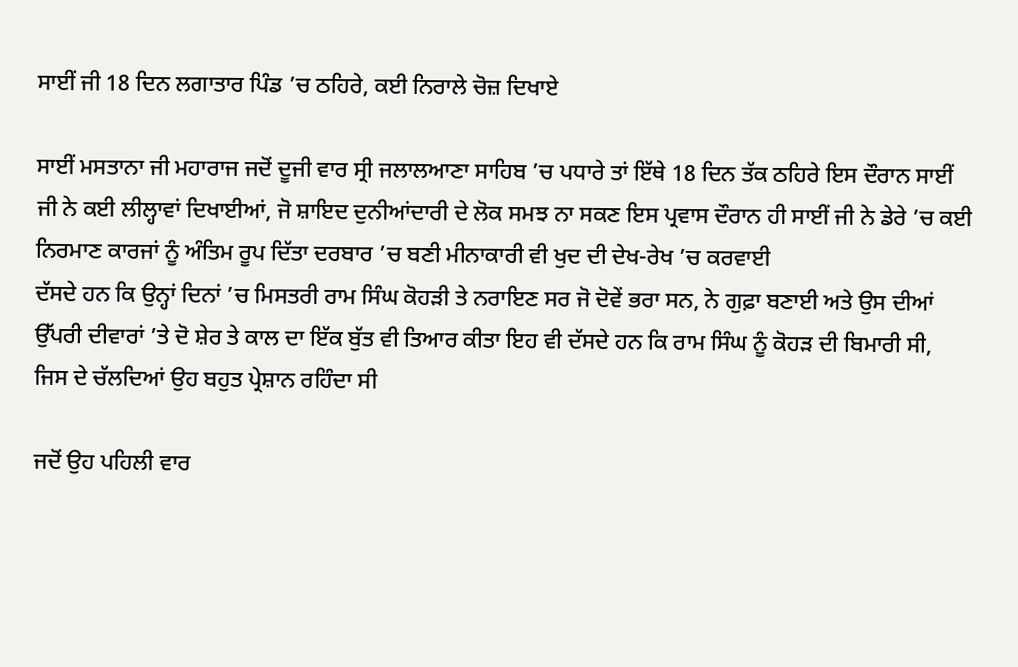ਸਾਈਂ ਜੀ 18 ਦਿਨ ਲਗਾਤਾਰ ਪਿੰਡ ’ਚ ਠਹਿਰੇ, ਕਈ ਨਿਰਾਲੇ ਚੋਜ਼ ਦਿਖਾਏ

ਸਾਈਂ ਮਸਤਾਨਾ ਜੀ ਮਹਾਰਾਜ ਜਦੋਂ ਦੂਜੀ ਵਾਰ ਸ੍ਰੀ ਜਲਾਲਆਣਾ ਸਾਹਿਬ ’ਚ ਪਧਾਰੇ ਤਾਂ ਇੱਥੇ 18 ਦਿਨ ਤੱਕ ਠਹਿਰੇ ਇਸ ਦੌਰਾਨ ਸਾਈਂ ਜੀ ਨੇ ਕਈ ਲੀਲ੍ਹਾਵਾਂ ਦਿਖਾਈਆਂ, ਜੋ ਸ਼ਾਇਦ ਦੁਨੀਆਂਦਾਰੀ ਦੇ ਲੋਕ ਸਮਝ ਨਾ ਸਕਣ ਇਸ ਪ੍ਰਵਾਸ ਦੌਰਾਨ ਹੀ ਸਾਈਂ ਜੀ ਨੇ ਡੇਰੇ ’ਚ ਕਈ ਨਿਰਮਾਣ ਕਾਰਜਾਂ ਨੂੰ ਅੰਤਿਮ ਰੂਪ ਦਿੱਤਾ ਦਰਬਾਰ ’ਚ ਬਣੀ ਮੀਨਾਕਾਰੀ ਵੀ ਖੁਦ ਦੀ ਦੇਖ-ਰੇਖ ’ਚ ਕਰਵਾਈ
ਦੱਸਦੇ ਹਨ ਕਿ ਉਨ੍ਹਾਂ ਦਿਨਾਂ ’ਚ ਮਿਸਤਰੀ ਰਾਮ ਸਿੰਘ ਕੋਹੜੀ ਤੇ ਨਰਾਇਣ ਸਰ ਜੋ ਦੋਵੇਂ ਭਰਾ ਸਨ, ਨੇ ਗੁਫ਼ਾ ਬਣਾਈ ਅਤੇ ਉਸ ਦੀਆਂ ਉੱਪਰੀ ਦੀਵਾਰਾਂ ’ਤੇ ਦੋ ਸ਼ੇਰ ਤੇ ਕਾਲ ਦਾ ਇੱਕ ਬੁੱਤ ਵੀ ਤਿਆਰ ਕੀਤਾ ਇਹ ਵੀ ਦੱਸਦੇ ਹਨ ਕਿ ਰਾਮ ਸਿੰਘ ਨੂੰ ਕੋਹੜ ਦੀ ਬਿਮਾਰੀ ਸੀ, ਜਿਸ ਦੇ ਚੱਲਦਿਆਂ ਉਹ ਬਹੁਤ ਪ੍ਰੇਸ਼ਾਨ ਰਹਿੰਦਾ ਸੀ

ਜਦੋਂ ਉਹ ਪਹਿਲੀ ਵਾਰ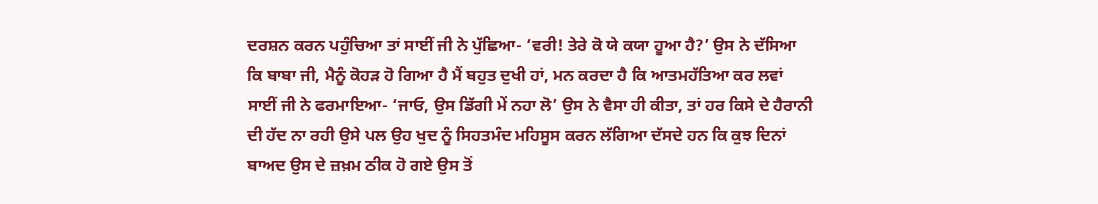ਦਰਸ਼ਨ ਕਰਨ ਪਹੁੰਚਿਆ ਤਾਂ ਸਾਈਂ ਜੀ ਨੇ ਪੁੱਛਿਆ- ‘ਵਰੀ! ਤੇਰੇ ਕੋ ਯੇ ਕਯਾ ਹੂਆ ਹੈ?’ ਉਸ ਨੇ ਦੱਸਿਆ ਕਿ ਬਾਬਾ ਜੀ, ਮੈਨੂੰ ਕੋਹੜ ਹੋ ਗਿਆ ਹੈ ਮੈਂ ਬਹੁਤ ਦੁਖੀ ਹਾਂ, ਮਨ ਕਰਦਾ ਹੈ ਕਿ ਆਤਮਹੱਤਿਆ ਕਰ ਲਵਾਂ ਸਾਈਂ ਜੀ ਨੇ ਫਰਮਾਇਆ- ‘ਜਾਓ, ਉਸ ਡਿੱਗੀ ਮੇਂ ਨਹਾ ਲੋ’ ਉਸ ਨੇ ਵੈਸਾ ਹੀ ਕੀਤਾ, ਤਾਂ ਹਰ ਕਿਸੇ ਦੇ ਹੈਰਾਨੀ ਦੀ ਹੱਦ ਨਾ ਰਹੀ ਉਸੇ ਪਲ ਉਹ ਖੁਦ ਨੂੰ ਸਿਹਤਮੰਦ ਮਹਿਸੂਸ ਕਰਨ ਲੱਗਿਆ ਦੱਸਦੇ ਹਨ ਕਿ ਕੁਝ ਦਿਨਾਂ ਬਾਅਦ ਉਸ ਦੇ ਜ਼ਖ਼ਮ ਠੀਕ ਹੋ ਗਏ ਉਸ ਤੋਂ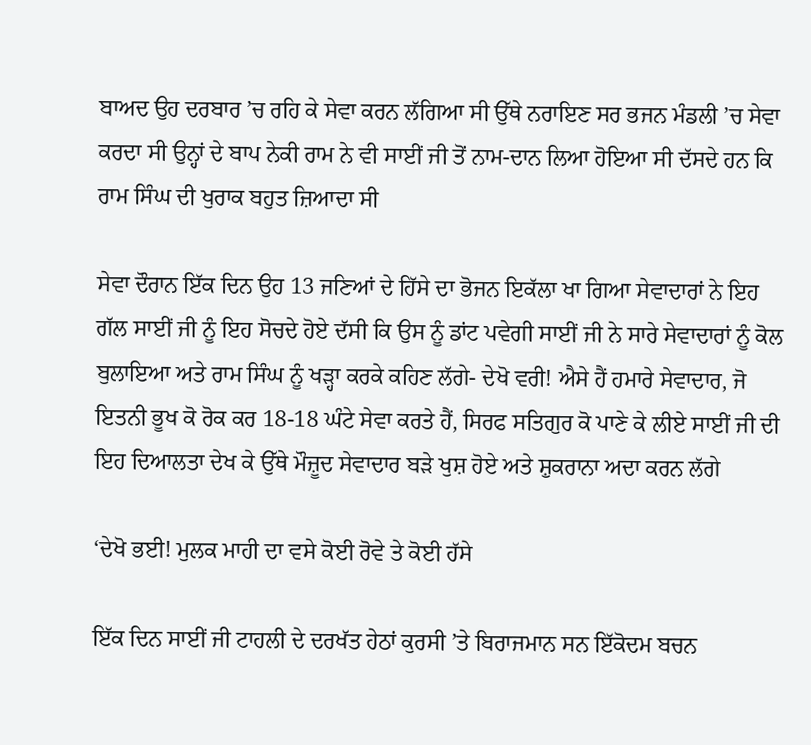ਬਾਅਦ ਉਹ ਦਰਬਾਰ ’ਚ ਰਹਿ ਕੇ ਸੇਵਾ ਕਰਨ ਲੱਗਿਆ ਸੀ ਉੱਥੇ ਨਰਾਇਣ ਸਰ ਭਜਨ ਮੰਡਲੀ ’ਚ ਸੇਵਾ ਕਰਦਾ ਸੀ ਉਨ੍ਹਾਂ ਦੇ ਬਾਪ ਨੇਕੀ ਰਾਮ ਨੇ ਵੀ ਸਾਈਂ ਜੀ ਤੋਂ ਨਾਮ-ਦਾਨ ਲਿਆ ਹੋਇਆ ਸੀ ਦੱਸਦੇ ਹਨ ਕਿ ਰਾਮ ਸਿੰਘ ਦੀ ਖੁਰਾਕ ਬਹੁਤ ਜ਼ਿਆਦਾ ਸੀ

ਸੇਵਾ ਦੌਰਾਨ ਇੱਕ ਦਿਨ ਉਹ 13 ਜਣਿਆਂ ਦੇ ਹਿੱਸੇ ਦਾ ਭੋਜਨ ਇਕੱਲਾ ਖਾ ਗਿਆ ਸੇਵਾਦਾਰਾਂ ਨੇ ਇਹ ਗੱਲ ਸਾਈਂ ਜੀ ਨੂੰ ਇਹ ਸੋਚਦੇ ਹੋਏ ਦੱਸੀ ਕਿ ਉਸ ਨੂੰ ਡਾਂਟ ਪਵੇਗੀ ਸਾਈਂ ਜੀ ਨੇ ਸਾਰੇ ਸੇਵਾਦਾਰਾਂ ਨੂੰ ਕੋਲ ਬੁਲਾਇਆ ਅਤੇ ਰਾਮ ਸਿੰਘ ਨੂੰ ਖੜ੍ਹਾ ਕਰਕੇ ਕਹਿਣ ਲੱਗੇ- ਦੇਖੋ ਵਰੀ! ਐਸੇ ਹੈਂ ਹਮਾਰੇ ਸੇਵਾਦਾਰ, ਜੋ ਇਤਨੀ ਭੂਖ ਕੋ ਰੋਕ ਕਰ 18-18 ਘੰਟੇ ਸੇਵਾ ਕਰਤੇ ਹੈਂ, ਸਿਰਫ ਸਤਿਗੁਰ ਕੋ ਪਾਣੇ ਕੇ ਲੀਏ ਸਾਈਂ ਜੀ ਦੀ ਇਹ ਦਿਆਲਤਾ ਦੇਖ ਕੇ ਉੱਥੇ ਮੌਜ਼ੂਦ ਸੇਵਾਦਾਰ ਬੜੇ ਖੁਸ਼ ਹੋਏ ਅਤੇ ਸ਼ੁਕਰਾਨਾ ਅਦਾ ਕਰਨ ਲੱਗੇ

‘ਦੇਖੋ ਭਈ! ਮੁਲਕ ਮਾਹੀ ਦਾ ਵਸੇ ਕੋਈ ਰੋਵੇ ਤੇ ਕੋਈ ਹੱਸੇ

ਇੱਕ ਦਿਨ ਸਾਈਂ ਜੀ ਟਾਹਲੀ ਦੇ ਦਰਖੱਤ ਹੇਠਾਂ ਕੁਰਸੀ ’ਤੇ ਬਿਰਾਜਮਾਨ ਸਨ ਇੱਕੋਦਮ ਬਚਨ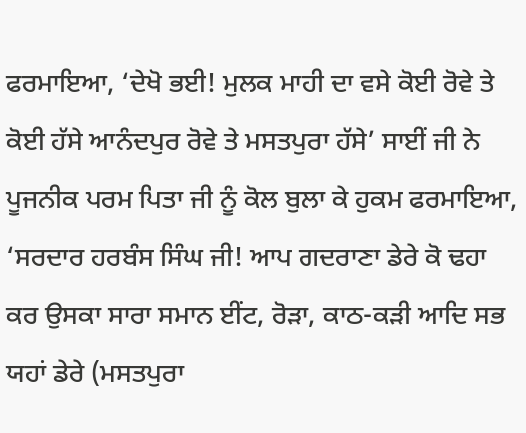ਫਰਮਾਇਆ, ‘ਦੇਖੋ ਭਈ! ਮੁਲਕ ਮਾਹੀ ਦਾ ਵਸੇ ਕੋਈ ਰੋਵੇ ਤੇ ਕੋਈ ਹੱਸੇ ਆਨੰਦਪੁਰ ਰੋਵੇ ਤੇ ਮਸਤਪੁਰਾ ਹੱਸੇ’ ਸਾਈਂ ਜੀ ਨੇ ਪੂਜਨੀਕ ਪਰਮ ਪਿਤਾ ਜੀ ਨੂੰ ਕੋਲ ਬੁਲਾ ਕੇ ਹੁਕਮ ਫਰਮਾਇਆ, ‘ਸਰਦਾਰ ਹਰਬੰਸ ਸਿੰਘ ਜੀ! ਆਪ ਗਦਰਾਣਾ ਡੇਰੇ ਕੋ ਢਹਾ ਕਰ ਉਸਕਾ ਸਾਰਾ ਸਮਾਨ ਈਂਟ, ਰੋੜਾ, ਕਾਠ-ਕੜੀ ਆਦਿ ਸਭ ਯਹਾਂ ਡੇਰੇ (ਮਸਤਪੁਰਾ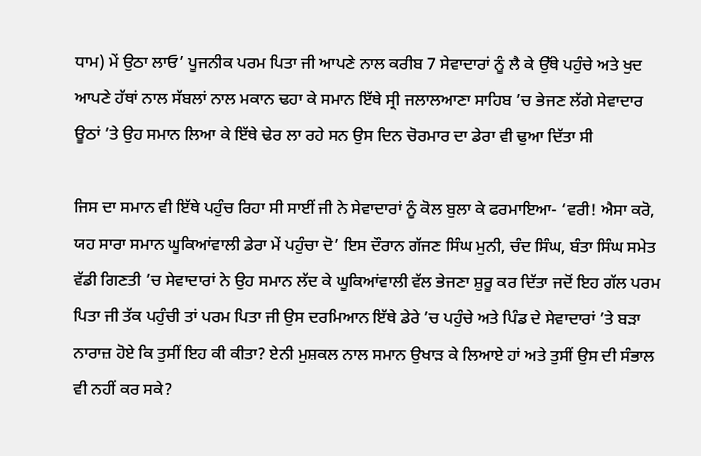ਧਾਮ) ਮੇਂ ਉਠਾ ਲਾਓ’ ਪੂਜਨੀਕ ਪਰਮ ਪਿਤਾ ਜੀ ਆਪਣੇ ਨਾਲ ਕਰੀਬ 7 ਸੇਵਾਦਾਰਾਂ ਨੂੰ ਲੈ ਕੇ ਉੱਥੇ ਪਹੁੰਚੇ ਅਤੇ ਖੁਦ ਆਪਣੇ ਹੱਥਾਂ ਨਾਲ ਸੱਬਲਾਂ ਨਾਲ ਮਕਾਨ ਢਹਾ ਕੇ ਸਮਾਨ ਇੱਥੇ ਸ੍ਰੀ ਜਲਾਲਆਣਾ ਸਾਹਿਬ ’ਚ ਭੇਜਣ ਲੱਗੇ ਸੇਵਾਦਾਰ ਊਠਾਂ ’ਤੇ ਉਹ ਸਮਾਨ ਲਿਆ ਕੇ ਇੱਥੇ ਢੇਰ ਲਾ ਰਹੇ ਸਨ ਉਸ ਦਿਨ ਚੋਰਮਾਰ ਦਾ ਡੇਰਾ ਵੀ ਢੁਆ ਦਿੱਤਾ ਸੀ

ਜਿਸ ਦਾ ਸਮਾਨ ਵੀ ਇੱਥੇ ਪਹੁੰਚ ਰਿਹਾ ਸੀ ਸਾਈਂ ਜੀ ਨੇ ਸੇਵਾਦਾਰਾਂ ਨੂੰ ਕੋਲ ਬੁਲਾ ਕੇ ਫਰਮਾਇਆ- ‘ਵਰੀ! ਐਸਾ ਕਰੋ, ਯਹ ਸਾਰਾ ਸਮਾਨ ਘੂਕਿਆਂਵਾਲੀ ਡੇਰਾ ਮੇਂ ਪਹੁੰਚਾ ਦੋ’ ਇਸ ਦੌਰਾਨ ਗੱਜਣ ਸਿੰਘ ਮੁਨੀ, ਚੰਦ ਸਿੰਘ, ਬੰਤਾ ਸਿੰਘ ਸਮੇਤ ਵੱਡੀ ਗਿਣਤੀ ’ਚ ਸੇਵਾਦਾਰਾਂ ਨੇ ਉਹ ਸਮਾਨ ਲੱਦ ਕੇ ਘੂਕਿਆਂਵਾਲੀ ਵੱਲ ਭੇਜਣਾ ਸ਼ੁਰੂ ਕਰ ਦਿੱਤਾ ਜਦੋਂ ਇਹ ਗੱਲ ਪਰਮ ਪਿਤਾ ਜੀ ਤੱਕ ਪਹੁੰਚੀ ਤਾਂ ਪਰਮ ਪਿਤਾ ਜੀ ਉਸ ਦਰਮਿਆਨ ਇੱਥੇ ਡੇਰੇ ’ਚ ਪਹੁੰਚੇ ਅਤੇ ਪਿੰਡ ਦੇ ਸੇਵਾਦਾਰਾਂ ’ਤੇ ਬੜਾ ਨਾਰਾਜ਼ ਹੋਏ ਕਿ ਤੁਸੀਂ ਇਹ ਕੀ ਕੀਤਾ? ਏਨੀ ਮੁਸ਼ਕਲ ਨਾਲ ਸਮਾਨ ਉਖਾੜ ਕੇ ਲਿਆਏ ਹਾਂ ਅਤੇ ਤੁਸੀਂ ਉਸ ਦੀ ਸੰਭਾਲ ਵੀ ਨਹੀਂ ਕਰ ਸਕੇ?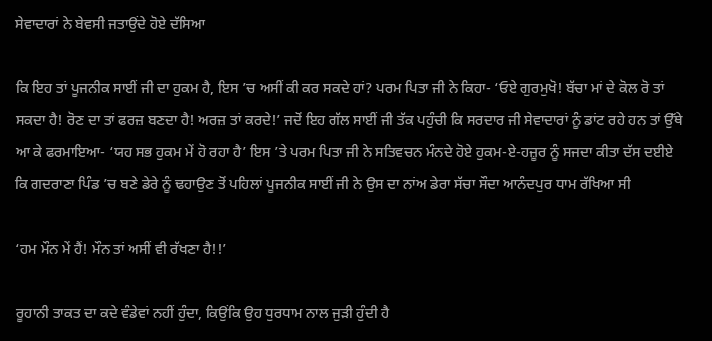ਸੇਵਾਦਾਰਾਂ ਨੇ ਬੇਵਸੀ ਜਤਾਉਂਦੇ ਹੋਏ ਦੱਸਿਆ

ਕਿ ਇਹ ਤਾਂ ਪੂਜਨੀਕ ਸਾਈਂ ਜੀ ਦਾ ਹੁਕਮ ਹੈ, ਇਸ ’ਚ ਅਸੀਂ ਕੀ ਕਰ ਸਕਦੇ ਹਾਂ? ਪਰਮ ਪਿਤਾ ਜੀ ਨੇ ਕਿਹਾ- ‘ਓਏ ਗੁਰਮੁਖੋ! ਬੱਚਾ ਮਾਂ ਦੇ ਕੋਲ ਰੋ ਤਾਂ ਸਕਦਾ ਹੈ! ਰੋਣ ਦਾ ਤਾਂ ਫਰਜ਼ ਬਣਦਾ ਹੈ! ਅਰਜ਼ ਤਾਂ ਕਰਦੇ!’ ਜਦੋਂ ਇਹ ਗੱਲ ਸਾਈਂ ਜੀ ਤੱਕ ਪਹੁੰਚੀ ਕਿ ਸਰਦਾਰ ਜੀ ਸੇਵਾਦਾਰਾਂ ਨੂੰ ਡਾਂਟ ਰਹੇ ਹਨ ਤਾਂ ਉੱਥੇ ਆ ਕੇ ਫਰਮਾਇਆ- ‘ਯਹ ਸਭ ਹੁਕਮ ਮੇਂ ਹੋ ਰਹਾ ਹੈ’ ਇਸ ’ਤੇ ਪਰਮ ਪਿਤਾ ਜੀ ਨੇ ਸਤਿਵਚਨ ਮੰਨਦੇ ਹੋਏ ਹੁਕਮ-ਏ-ਹਜ਼ੂਰ ਨੂੰ ਸਜਦਾ ਕੀਤਾ ਦੱਸ ਦਈਏ ਕਿ ਗਦਰਾਣਾ ਪਿੰਡ ’ਚ ਬਣੇ ਡੇਰੇ ਨੂੰ ਢਹਾਉਣ ਤੋਂ ਪਹਿਲਾਂ ਪੂਜਨੀਕ ਸਾਈਂ ਜੀ ਨੇ ਉਸ ਦਾ ਨਾਂਅ ਡੇਰਾ ਸੱਚਾ ਸੌਦਾ ਆਨੰਦਪੁਰ ਧਾਮ ਰੱਖਿਆ ਸੀ

‘ਹਮ ਮੌਨ ਮੇਂ ਹੈਂ! ਮੌਨ ਤਾਂ ਅਸੀਂ ਵੀ ਰੱਖਣਾ ਹੈ!!’

ਰੂਹਾਨੀ ਤਾਕਤ ਦਾ ਕਦੇ ਵੰਡੇਵਾਂ ਨਹੀਂ ਹੁੰਦਾ, ਕਿਉਂਕਿ ਉਹ ਧੁਰਧਾਮ ਨਾਲ ਜੁੜੀ ਹੁੰਦੀ ਹੈ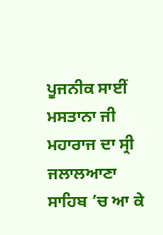ਪੂਜਨੀਕ ਸਾਈਂ ਮਸਤਾਨਾ ਜੀ ਮਹਾਰਾਜ ਦਾ ਸ੍ਰੀ ਜਲਾਲਆਣਾ ਸਾਹਿਬ ’ਚ ਆ ਕੇ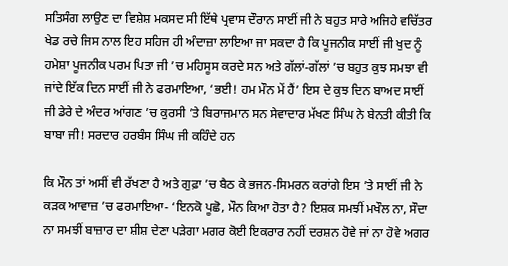ਸਤਿਸੰਗ ਲਾਉਣ ਦਾ ਵਿਸ਼ੇਸ਼ ਮਕਸਦ ਸੀ ਇੱਥੇ ਪ੍ਰਵਾਸ ਦੌਰਾਨ ਸਾਈਂ ਜੀ ਨੇ ਬਹੁਤ ਸਾਰੇ ਅਜਿਹੇ ਵਚਿੱਤਰ ਖੇਡ ਰਚੇ ਜਿਸ ਨਾਲ ਇਹ ਸਹਿਜ ਹੀ ਅੰਦਾਜ਼ਾ ਲਾਇਆ ਜਾ ਸਕਦਾ ਹੈ ਕਿ ਪੂਜਨੀਕ ਸਾਈਂ ਜੀ ਖੁਦ ਨੂੰ ਹਮੇਸ਼ਾ ਪੂਜਨੀਕ ਪਰਮ ਪਿਤਾ ਜੀ ’ਚ ਮਹਿਸੂਸ ਕਰਦੇ ਸਨ ਅਤੇ ਗੱਲਾਂ-ਗੱਲਾਂ ’ਚ ਬਹੁਤ ਕੁਝ ਸਮਝਾ ਵੀ ਜਾਂਦੇ ਇੱਕ ਦਿਨ ਸਾਈਂ ਜੀ ਨੇ ਫਰਮਾਇਆ, ‘ਭਈ! ਹਮ ਮੌਨ ਮੇਂ ਹੈਂ’ ਇਸ ਦੇ ਕੁਝ ਦਿਨ ਬਾਅਦ ਸਾਈਂ ਜੀ ਡੇਰੇ ਦੇ ਅੰਦਰ ਆਂਗਣ ’ਚ ਕੁਰਸੀ ’ਤੇ ਬਿਰਾਜਮਾਨ ਸਨ ਸੇਵਾਦਾਰ ਮੱਖਣ ਸਿੰਘ ਨੇ ਬੇਨਤੀ ਕੀਤੀ ਕਿ ਬਾਬਾ ਜੀ! ਸਰਦਾਰ ਹਰਬੰਸ ਸਿੰਘ ਜੀ ਕਹਿੰਦੇ ਹਨ

ਕਿ ਮੌਨ ਤਾਂ ਅਸੀਂ ਵੀ ਰੱਖਣਾ ਹੈ ਅਤੇ ਗੁਫ਼ਾ ’ਚ ਬੈਠ ਕੇ ਭਜਨ-ਸਿਮਰਨ ਕਰਾਂਗੇ ਇਸ ’ਤੇ ਸਾਈਂ ਜੀ ਨੇ ਕੜਕ ਆਵਾਜ਼ ’ਚ ਫਰਮਾਇਆ- ‘ਇਨਕੋ ਪੂਛੋ, ਮੌਨ ਕਿਆ ਹੋਤਾ ਹੈ? ਇਸ਼ਕ ਸਮਝੀਂ ਮਖੌਲ ਨਾ, ਸੌਦਾ ਨਾ ਸਮਝੀਂ ਬਾਜ਼ਾਰ ਦਾ ਸ਼ੀਸ਼ ਦੇਣਾ ਪੜੇਗਾ ਮਗਰ ਕੋਈ ਇਕਰਾਰ ਨਹੀਂ ਦਰਸ਼ਨ ਹੋਵੇ ਜਾਂ ਨਾ ਹੋਵੇ ਅਗਰ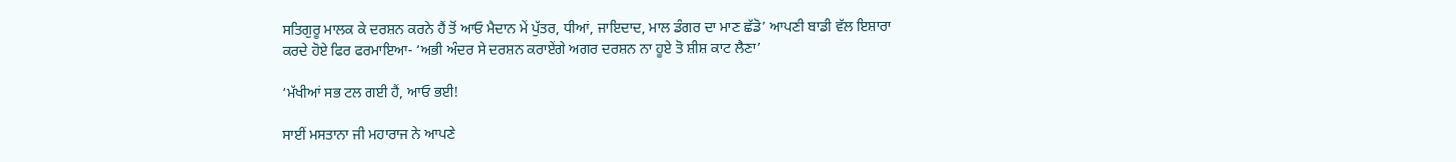ਸਤਿਗੁਰੂ ਮਾਲਕ ਕੇ ਦਰਸ਼ਨ ਕਰਨੇ ਹੈਂ ਤੋਂ ਆਓ ਮੈਦਾਨ ਮੇਂ ਪੁੱਤਰ, ਧੀਆਂ, ਜਾਇਦਾਦ, ਮਾਲ ਡੰਗਰ ਦਾ ਮਾਣ ਛੱਡੋ’ ਆਪਣੀ ਬਾਡੀ ਵੱਲ ਇਸ਼ਾਰਾ ਕਰਦੇ ਹੋਏ ਫਿਰ ਫਰਮਾਇਆ- ‘ਅਭੀ ਅੰਦਰ ਸੇ ਦਰਸ਼ਨ ਕਰਾਏਂਗੇ ਅਗਰ ਦਰਸ਼ਨ ਨਾ ਹੂਏ ਤੋ ਸ਼ੀਸ਼ ਕਾਟ ਲੈਣਾ’

‘ਮੱਖੀਆਂ ਸਭ ਟਲ ਗਈ ਹੈਂ, ਆਓ ਭਈ!

ਸਾਈਂ ਮਸਤਾਨਾ ਜੀ ਮਹਾਰਾਜ ਨੇ ਆਪਣੇ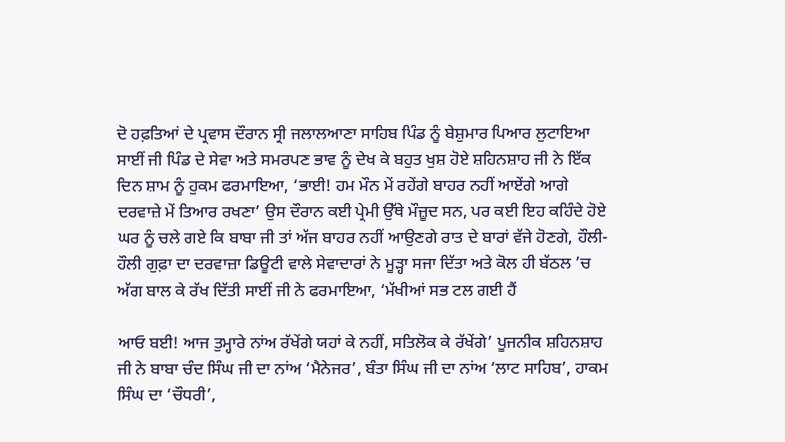ਦੋ ਹਫ਼ਤਿਆਂ ਦੇ ਪ੍ਰਵਾਸ ਦੌਰਾਨ ਸ੍ਰੀ ਜਲਾਲਆਣਾ ਸਾਹਿਬ ਪਿੰਡ ਨੂੰ ਬੇਸ਼ੁਮਾਰ ਪਿਆਰ ਲੁਟਾਇਆ ਸਾਈਂ ਜੀ ਪਿੰਡ ਦੇ ਸੇਵਾ ਅਤੇ ਸਮਰਪਣ ਭਾਵ ਨੂੰ ਦੇਖ ਕੇ ਬਹੁਤ ਖੁਸ਼ ਹੋਏ ਸ਼ਹਿਨਸ਼ਾਹ ਜੀ ਨੇ ਇੱਕ ਦਿਨ ਸ਼ਾਮ ਨੂੰ ਹੁਕਮ ਫਰਮਾਇਆ, ‘ਭਾਈ! ਹਮ ਮੌਨ ਮੇਂ ਰਹੇਂਗੇ ਬਾਹਰ ਨਹੀਂ ਆਏਂਗੇ ਆਗੇ ਦਰਵਾਜ਼ੇ ਮੇਂ ਤਿਆਰ ਰਖਣਾ’ ਉਸ ਦੌਰਾਨ ਕਈ ਪ੍ਰੇਮੀ ਉੱਥੇ ਮੌਜ਼ੂਦ ਸਨ, ਪਰ ਕਈ ਇਹ ਕਹਿੰਦੇ ਹੋਏ ਘਰ ਨੂੰ ਚਲੇ ਗਏ ਕਿ ਬਾਬਾ ਜੀ ਤਾਂ ਅੱਜ ਬਾਹਰ ਨਹੀਂ ਆਉਣਗੇ ਰਾਤ ਦੇ ਬਾਰਾਂ ਵੱਜੇ ਹੋਣਗੇ, ਹੌਲੀ-ਹੌਲੀ ਗੁਫ਼ਾ ਦਾ ਦਰਵਾਜ਼ਾ ਡਿਊਟੀ ਵਾਲੇ ਸੇਵਾਦਾਰਾਂ ਨੇ ਮੂੜ੍ਹਾ ਸਜਾ ਦਿੱਤਾ ਅਤੇ ਕੋਲ ਹੀ ਬੱਠਲ ’ਚ ਅੱਗ ਬਾਲ ਕੇ ਰੱਖ ਦਿੱਤੀ ਸਾਈਂ ਜੀ ਨੇ ਫਰਮਾਇਆ, ‘ਮੱਖੀਆਂ ਸਭ ਟਲ ਗਈ ਹੈਂ

ਆਓ ਬਈ! ਆਜ ਤੁਮ੍ਹਾਰੇ ਨਾਂਅ ਰੱਖੇਂਗੇ ਯਹਾਂ ਕੇ ਨਹੀਂ, ਸਤਿਲੋਕ ਕੇ ਰੱਖੇਂਗੇ’ ਪੂਜਨੀਕ ਸ਼ਹਿਨਸ਼ਾਹ ਜੀ ਨੇ ਬਾਬਾ ਚੰਦ ਸਿੰਘ ਜੀ ਦਾ ਨਾਂਅ ‘ਮੈਨੇਜਰ’, ਬੰਤਾ ਸਿੰਘ ਜੀ ਦਾ ਨਾਂਅ ‘ਲਾਟ ਸਾਹਿਬ’, ਹਾਕਮ ਸਿੰਘ ਦਾ ‘ਚੌਧਰੀ’,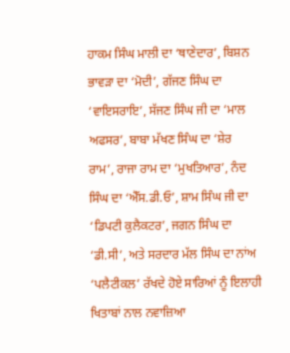ਹਾਕਮ ਸਿੰਘ ਮਾਲੀ ਦਾ ‘ਥਾਣੇਦਾਰ’, ਬਿਸ਼ਨ ਭਾਵੜਾ ਦਾ ‘ਮੋਦੀ’, ਗੱਜਣ ਸਿੰਘ ਦਾ ‘ਵਾਇਸਰਾਇ’, ਸੱਜਣ ਸਿੰਘ ਜੀ ਦਾ ‘ਮਾਲ ਅਫਸਰ’, ਬਾਬਾ ਮੱਖਣ ਸਿੰਘ ਦਾ ‘ਸ਼ੇਰ ਰਾਮ’, ਰਾਜਾ ਰਾਮ ਦਾ ‘ਮੁਖਤਿਆਰ’, ਨੰਦ ਸਿੰਘ ਦਾ ‘ਐੱਸ.ਡੀ.ਓ’, ਸ਼ਾਮ ਸਿੰਘ ਜੀ ਦਾ ‘ਡਿਪਟੀ ਕੁਲੈਕਟਰ’, ਜਗਨ ਸਿੰਘ ਦਾ ‘ਡੀ.ਸੀ’, ਅਤੇ ਸਰਦਾਰ ਮੱਲ ਸਿੰਘ ਦਾ ਨਾਂਅ ‘ਪਲੈਟੀਕਲ’ ਰੱਖਦੇ ਹੋਏ ਸਾਰਿਆਂ ਨੂੰ ਇਲਾਹੀ ਖਿਤਾਬਾਂ ਨਾਲ ਨਵਾਜ਼ਿਆ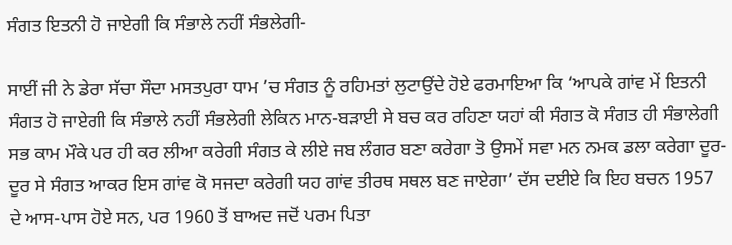ਸੰਗਤ ਇਤਨੀ ਹੋ ਜਾਏਗੀ ਕਿ ਸੰਭਾਲੇ ਨਹੀਂ ਸੰਭਲੇਗੀ-

ਸਾਈਂ ਜੀ ਨੇ ਡੇਰਾ ਸੱਚਾ ਸੌਦਾ ਮਸਤਪੁਰਾ ਧਾਮ ’ਚ ਸੰਗਤ ਨੂੰ ਰਹਿਮਤਾਂ ਲੁਟਾਉਂਦੇ ਹੋਏ ਫਰਮਾਇਆ ਕਿ ‘ਆਪਕੇ ਗਾਂਵ ਮੇਂ ਇਤਨੀ ਸੰਗਤ ਹੋ ਜਾਏਗੀ ਕਿ ਸੰਭਾਲੇ ਨਹੀਂ ਸੰਭਲੇਗੀ ਲੇਕਿਨ ਮਾਨ-ਬੜਾਈ ਸੇ ਬਚ ਕਰ ਰਹਿਣਾ ਯਹਾਂ ਕੀ ਸੰਗਤ ਕੋ ਸੰਗਤ ਹੀ ਸੰਭਾਲੇਗੀ ਸਭ ਕਾਮ ਮੌਕੇ ਪਰ ਹੀ ਕਰ ਲੀਆ ਕਰੇਗੀ ਸੰਗਤ ਕੇ ਲੀਏ ਜਬ ਲੰਗਰ ਬਣਾ ਕਰੇਗਾ ਤੋ ਉਸਮੇਂ ਸਵਾ ਮਨ ਨਮਕ ਡਲਾ ਕਰੇਗਾ ਦੂਰ-ਦੂਰ ਸੇ ਸੰਗਤ ਆਕਰ ਇਸ ਗਾਂਵ ਕੋ ਸਜਦਾ ਕਰੇਗੀ ਯਹ ਗਾਂਵ ਤੀਰਥ ਸਥਲ ਬਣ ਜਾਏਗਾ’ ਦੱਸ ਦਈਏ ਕਿ ਇਹ ਬਚਨ 1957 ਦੇ ਆਸ-ਪਾਸ ਹੋਏ ਸਨ, ਪਰ 1960 ਤੋਂ ਬਾਅਦ ਜਦੋਂ ਪਰਮ ਪਿਤਾ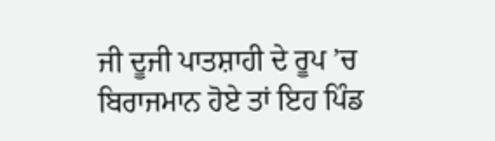ਜੀ ਦੂਜੀ ਪਾਤਸ਼ਾਹੀ ਦੇ ਰੂਪ ’ਚ ਬਿਰਾਜਮਾਨ ਹੋਏ ਤਾਂ ਇਹ ਪਿੰਡ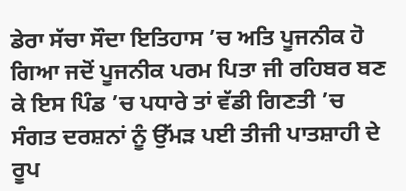ਡੇਰਾ ਸੱਚਾ ਸੌਦਾ ਇਤਿਹਾਸ ’ਚ ਅਤਿ ਪੂਜਨੀਕ ਹੋ ਗਿਆ ਜਦੋਂ ਪੂਜਨੀਕ ਪਰਮ ਪਿਤਾ ਜੀ ਰਹਿਬਰ ਬਣ ਕੇ ਇਸ ਪਿੰਡ ’ਚ ਪਧਾਰੇ ਤਾਂ ਵੱਡੀ ਗਿਣਤੀ ’ਚ ਸੰਗਤ ਦਰਸ਼ਨਾਂ ਨੂੰ ਉੱਮੜ ਪਈ ਤੀਜੀ ਪਾਤਸ਼ਾਹੀ ਦੇ ਰੂਪ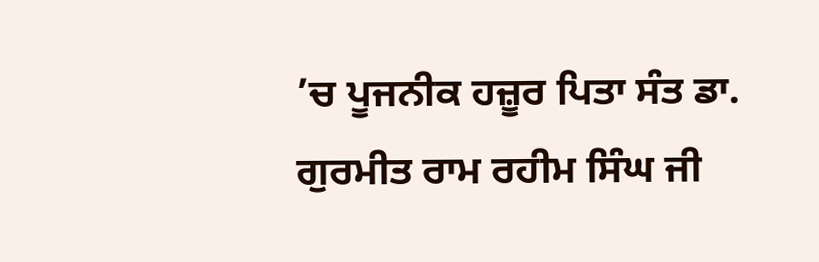’ਚ ਪੂਜਨੀਕ ਹਜ਼ੂਰ ਪਿਤਾ ਸੰਤ ਡਾ. ਗੁਰਮੀਤ ਰਾਮ ਰਹੀਮ ਸਿੰਘ ਜੀ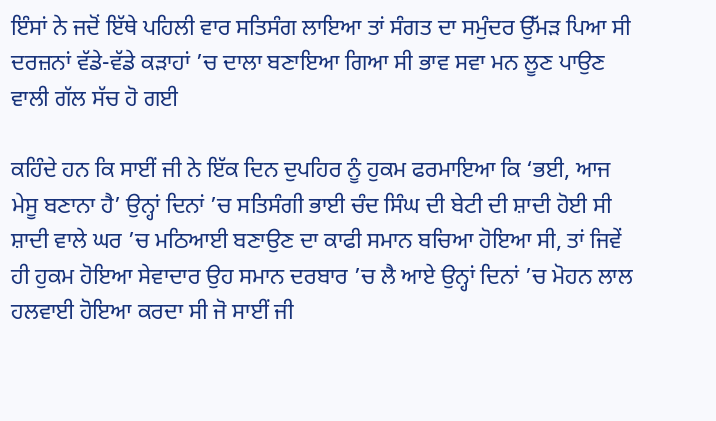ਇੰਸਾਂ ਨੇ ਜਦੋਂ ਇੱਥੇ ਪਹਿਲੀ ਵਾਰ ਸਤਿਸੰਗ ਲਾਇਆ ਤਾਂ ਸੰਗਤ ਦਾ ਸਮੁੰਦਰ ਉੱਮੜ ਪਿਆ ਸੀ ਦਰਜ਼ਨਾਂ ਵੱਡੇ-ਵੱਡੇ ਕੜਾਹਾਂ ’ਚ ਦਾਲਾ ਬਣਾਇਆ ਗਿਆ ਸੀ ਭਾਵ ਸਵਾ ਮਨ ਲੂਣ ਪਾਉਣ ਵਾਲੀ ਗੱਲ ਸੱਚ ਹੋ ਗਈ

ਕਹਿੰਦੇ ਹਨ ਕਿ ਸਾਈਂ ਜੀ ਨੇ ਇੱਕ ਦਿਨ ਦੁਪਹਿਰ ਨੂੰ ਹੁਕਮ ਫਰਮਾਇਆ ਕਿ ‘ਭਈ, ਆਜ ਮੇਸੂ ਬਣਾਨਾ ਹੈ’ ਉਨ੍ਹਾਂ ਦਿਨਾਂ ’ਚ ਸਤਿਸੰਗੀ ਭਾਈ ਚੰਦ ਸਿੰਘ ਦੀ ਬੇਟੀ ਦੀ ਸ਼ਾਦੀ ਹੋਈ ਸੀ ਸ਼ਾਦੀ ਵਾਲੇ ਘਰ ’ਚ ਮਠਿਆਈ ਬਣਾਉਣ ਦਾ ਕਾਫੀ ਸਮਾਨ ਬਚਿਆ ਹੋਇਆ ਸੀ, ਤਾਂ ਜਿਵੇਂ ਹੀ ਹੁਕਮ ਹੋਇਆ ਸੇਵਾਦਾਰ ਉਹ ਸਮਾਨ ਦਰਬਾਰ ’ਚ ਲੈ ਆਏ ਉਨ੍ਹਾਂ ਦਿਨਾਂ ’ਚ ਮੋਹਨ ਲਾਲ ਹਲਵਾਈ ਹੋਇਆ ਕਰਦਾ ਸੀ ਜੋ ਸਾਈਂ ਜੀ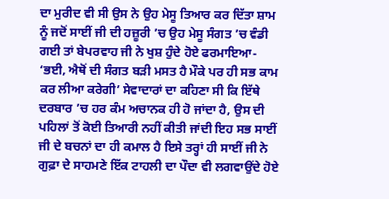ਦਾ ਮੁਰੀਦ ਵੀ ਸੀ ਉਸ ਨੇ ਉਹ ਮੇਸੂ ਤਿਆਰ ਕਰ ਦਿੱਤਾ ਸ਼ਾਮ ਨੂੰ ਜਦੋਂ ਸਾਈਂ ਜੀ ਦੀ ਹਜ਼ੂਰੀ ’ਚ ਉਹ ਮੇਸੂ ਸੰਗਤ ’ਚ ਵੰਡੀ ਗਈ ਤਾਂ ਬੇਪਰਵਾਹ ਜੀ ਨੇ ਖੁਸ਼ ਹੁੰਦੇ ਹੋਏ ਫਰਮਾਇਆ- ‘ਭਈ, ਐਥੋਂ ਦੀ ਸੰਗਤ ਬੜੀ ਮਸਤ ਹੈ ਮੌਕੇ ਪਰ ਹੀ ਸਭ ਕਾਮ ਕਰ ਲੀਆ ਕਰੇਗੀ’ ਸੇਵਾਦਾਰਾਂ ਦਾ ਕਹਿਣਾ ਸੀ ਕਿ ਇੱਥੇ ਦਰਬਾਰ ’ਚ ਹਰ ਕੰਮ ਅਚਾਨਕ ਹੀ ਹੋ ਜਾਂਦਾ ਹੈ, ਉਸ ਦੀ ਪਹਿਲਾਂ ਤੋਂ ਕੋਈ ਤਿਆਰੀ ਨਹੀਂ ਕੀਤੀ ਜਾਂਦੀ ਇਹ ਸਭ ਸਾਈਂ ਜੀ ਦੇ ਬਚਨਾਂ ਦਾ ਹੀ ਕਮਾਲ ਹੈ ਇਸੇ ਤਰ੍ਹਾਂ ਹੀ ਸਾਈਂ ਜੀ ਨੇ ਗੁਫ਼ਾ ਦੇ ਸਾਹਮਣੇ ਇੱਕ ਟਾਹਲੀ ਦਾ ਪੌਦਾ ਵੀ ਲਗਵਾਉਂਦੇ ਹੋਏ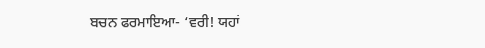ਬਚਨ ਫਰਮਾਇਆ- ‘ਵਰੀ! ਯਹਾਂ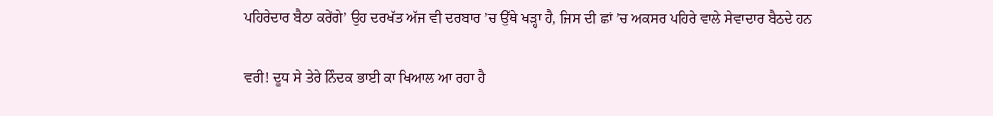ਪਹਿਰੇਦਾਰ ਬੈਠਾ ਕਰੇਂਗੇ’ ਉਹ ਦਰਖੱਤ ਅੱਜ ਵੀ ਦਰਬਾਰ ’ਚ ਉੱਥੇ ਖੜ੍ਹਾ ਹੈ, ਜਿਸ ਦੀ ਛਾਂ ’ਚ ਅਕਸਰ ਪਹਿਰੇ ਵਾਲੇ ਸੇਵਾਦਾਰ ਬੈਠਦੇ ਹਨ

ਵਰੀ! ਦੂਧ ਸੇ ਤੇਰੇ ਨਿੰਦਕ ਭਾਈ ਕਾ ਖਿਆਲ ਆ ਰਹਾ ਹੈ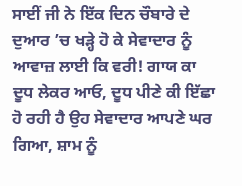ਸਾਈਂ ਜੀ ਨੇ ਇੱਕ ਦਿਨ ਚੌਬਾਰੇ ਦੇ ਦੁਆਰ ’ਚ ਖੜ੍ਹੇ ਹੋ ਕੇ ਸੇਵਾਦਾਰ ਨੂੰ ਆਵਾਜ਼ ਲਾਈ ਕਿ ਵਰੀ! ਗਾਯ ਕਾ ਦੂਧ ਲੇਕਰ ਆਓ, ਦੂਧ ਪੀਣੇ ਕੀ ਇੱਛਾ ਹੋ ਰਹੀ ਹੈ ਉਹ ਸੇਵਾਦਾਰ ਆਪਣੇ ਘਰ ਗਿਆ, ਸ਼ਾਮ ਨੂੰ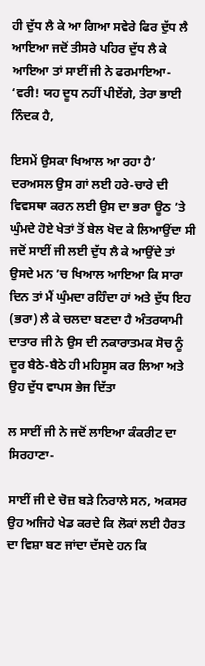ਹੀ ਦੁੱਧ ਲੈ ਕੇ ਆ ਗਿਆ ਸਵੇਰੇ ਫਿਰ ਦੁੱਧ ਲੈ ਆਇਆ ਜਦੋਂ ਤੀਸਰੇ ਪਹਿਰ ਦੁੱਧ ਲੈ ਕੇ ਆਇਆ ਤਾਂ ਸਾਈਂ ਜੀ ਨੇ ਫਰਮਾਇਆ- ‘ਵਰੀ! ਯਹ ਦੂਧ ਨਹੀਂ ਪੀਏਂਗੇ, ਤੇਰਾ ਭਾਈ ਨਿੰਦਕ ਹੈ,

ਇਸਮੇਂ ਉਸਕਾ ਖਿਆਲ ਆ ਰਹਾ ਹੈ’ ਦਰਅਸਲ ਉਸ ਗਾਂ ਲਈ ਹਰੇ-ਚਾਰੇ ਦੀ ਵਿਵਸਥਾ ਕਰਨ ਲਈ ਉਸ ਦਾ ਭਰਾ ਊਠ ’ਤੇ ਘੁੰਮਦੇ ਹੋਏ ਖੇਤਾਂ ਤੋਂ ਬੇਲ ਖੋਦ ਕੇ ਲਿਆਉਂਦਾ ਸੀ ਜਦੋਂ ਸਾਈਂ ਜੀ ਲਈ ਦੁੱਧ ਲੈ ਕੇ ਆਉਂਦੇ ਤਾਂ ਉਸਦੇ ਮਨ ’ਚ ਖਿਆਲ ਆਇਆ ਕਿ ਸਾਰਾ ਦਿਨ ਤਾਂ ਮੈਂ ਘੁੰਮਦਾ ਰਹਿੰਦਾ ਹਾਂ ਅਤੇ ਦੁੱਧ ਇਹ (ਭਰਾ) ਲੈ ਕੇ ਚਲਦਾ ਬਣਦਾ ਹੈ ਅੰਤਰਯਾਮੀ ਦਾਤਾਰ ਜੀ ਨੇ ਉਸ ਦੀ ਨਕਾਰਾਤਮਕ ਸੋਚ ਨੂੰ ਦੂਰ ਬੈਠੇ-ਬੈਠੇ ਹੀ ਮਹਿਸੂਸ ਕਰ ਲਿਆ ਅਤੇ ਉਹ ਦੁੱਧ ਵਾਪਸ ਭੇਜ ਦਿੱਤਾ

ਲ ਸਾਈਂ ਜੀ ਨੇ ਜਦੋਂ ਲਾਇਆ ਕੰਕਰੀਟ ਦਾ ਸਿਰਹਾਣਾ-

ਸਾਈਂ ਜੀ ਦੇ ਚੋਜ਼ ਬੜੇ ਨਿਰਾਲੇ ਸਨ, ਅਕਸਰ ਉਹ ਅਜਿਹੇ ਖੇਡ ਕਰਦੇ ਕਿ ਲੋਕਾਂ ਲਈ ਹੈਰਤ ਦਾ ਵਿਸ਼ਾ ਬਣ ਜਾਂਦਾ ਦੱਸਦੇ ਹਨ ਕਿ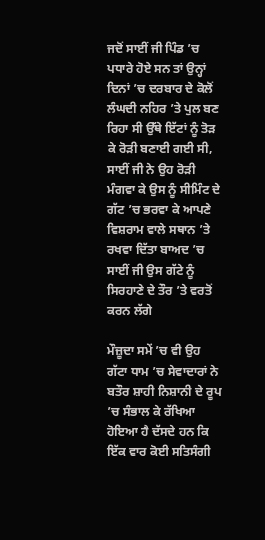ਜਦੋਂ ਸਾਈਂ ਜੀ ਪਿੰਡ ’ਚ ਪਧਾਰੇ ਹੋਏ ਸਨ ਤਾਂ ਉਨ੍ਹਾਂ ਦਿਨਾਂ ’ਚ ਦਰਬਾਰ ਦੇ ਕੋਲੋਂ ਲੰਘਦੀ ਨਹਿਰ ’ਤੇ ਪੁਲ ਬਣ ਰਿਹਾ ਸੀ ਉੱਥੇ ਇੱਟਾਂ ਨੂੰ ਤੋੜ ਕੇ ਰੋੜੀ ਬਣਾਈ ਗਈ ਸੀ, ਸਾਈਂ ਜੀ ਨੇ ਉਹ ਰੋੜੀ ਮੰਗਵਾ ਕੇ ਉਸ ਨੂੰ ਸੀਮਿੰਟ ਦੇ ਗੱਟ ’ਚ ਭਰਵਾ ਕੇ ਆਪਣੇ ਵਿਸ਼ਰਾਮ ਵਾਲੇ ਸਥਾਨ ’ਤੇ ਰਖਵਾ ਦਿੱਤਾ ਬਾਅਦ ’ਚ ਸਾਈਂ ਜੀ ਉਸ ਗੱਟੇ ਨੂੰ ਸਿਰਹਾਣੇ ਦੇ ਤੌਰ ’ਤੇ ਵਰਤੋਂ ਕਰਨ ਲੱਗੇ

ਮੌਜ਼ੂਦਾ ਸਮੇਂ ’ਚ ਵੀ ਉਹ ਗੱਟਾ ਧਾਮ ’ਚ ਸੇਵਾਦਾਰਾਂ ਨੇ ਬਤੌਰ ਸ਼ਾਹੀ ਨਿਸ਼ਾਨੀ ਦੇ ਰੂਪ ’ਚ ਸੰਭਾਲ ਕੇ ਰੱਖਿਆ ਹੋਇਆ ਹੈ ਦੱਸਦੇ ਹਨ ਕਿ ਇੱਕ ਵਾਰ ਕੋਈ ਸਤਿਸੰਗੀ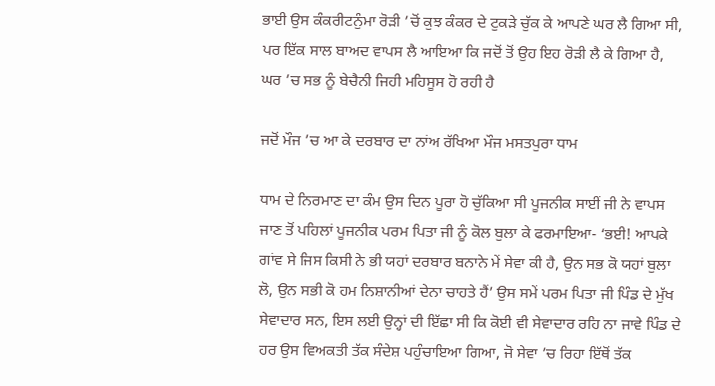ਭਾਈ ਉਸ ਕੰਕਰੀਟਨੁੰਮਾ ਰੋੜੀ ’ਚੋਂ ਕੁਝ ਕੰਕਰ ਦੇ ਟੁਕੜੇ ਚੁੱਕ ਕੇ ਆਪਣੇ ਘਰ ਲੈ ਗਿਆ ਸੀ, ਪਰ ਇੱਕ ਸਾਲ ਬਾਅਦ ਵਾਪਸ ਲੈ ਆਇਆ ਕਿ ਜਦੋਂ ਤੋਂ ਉਹ ਇਹ ਰੋੜੀ ਲੈ ਕੇ ਗਿਆ ਹੈ, ਘਰ ’ਚ ਸਭ ਨੂੰ ਬੇਚੈਨੀ ਜਿਹੀ ਮਹਿਸੂਸ ਹੋ ਰਹੀ ਹੈ

ਜਦੋਂ ਮੌਜ ’ਚ ਆ ਕੇ ਦਰਬਾਰ ਦਾ ਨਾਂਅ ਰੱਖਿਆ ਮੌਜ ਮਸਤਪੁਰਾ ਧਾਮ

ਧਾਮ ਦੇ ਨਿਰਮਾਣ ਦਾ ਕੰਮ ਉਸ ਦਿਨ ਪੂਰਾ ਹੋ ਚੁੱਕਿਆ ਸੀ ਪੂਜਨੀਕ ਸਾਈਂ ਜੀ ਨੇ ਵਾਪਸ ਜਾਣ ਤੋਂ ਪਹਿਲਾਂ ਪੂਜਨੀਕ ਪਰਮ ਪਿਤਾ ਜੀ ਨੂੰ ਕੋਲ ਬੁਲਾ ਕੇ ਫਰਮਾਇਆ- ‘ਭਈ! ਆਪਕੇ ਗਾਂਵ ਸੇ ਜਿਸ ਕਿਸੀ ਨੇ ਭੀ ਯਹਾਂ ਦਰਬਾਰ ਬਨਾਨੇ ਮੇਂ ਸੇਵਾ ਕੀ ਹੈ, ਉਨ ਸਭ ਕੋ ਯਹਾਂ ਬੁਲਾ ਲੋ, ਉਨ ਸਭੀ ਕੋ ਹਮ ਨਿਸ਼ਾਨੀਆਂ ਦੇਨਾ ਚਾਹਤੇ ਹੈਂ’ ਉਸ ਸਮੇਂ ਪਰਮ ਪਿਤਾ ਜੀ ਪਿੰਡ ਦੇ ਮੁੱਖ ਸੇਵਾਦਾਰ ਸਨ, ਇਸ ਲਈ ਉਨ੍ਹਾਂ ਦੀ ਇੱਛਾ ਸੀ ਕਿ ਕੋਈ ਵੀ ਸੇਵਾਦਾਰ ਰਹਿ ਨਾ ਜਾਵੇ ਪਿੰਡ ਦੇ ਹਰ ਉਸ ਵਿਅਕਤੀ ਤੱਕ ਸੰਦੇਸ਼ ਪਹੁੰਚਾਇਆ ਗਿਆ, ਜੋ ਸੇਵਾ ’ਚ ਰਿਹਾ ਇੱਥੋਂ ਤੱਕ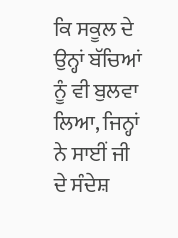ਕਿ ਸਕੂਲ ਦੇ ਉਨ੍ਹਾਂ ਬੱਚਿਆਂ ਨੂੰ ਵੀ ਬੁਲਵਾ ਲਿਆ, ਜਿਨ੍ਹਾਂ ਨੇ ਸਾਈਂ ਜੀ ਦੇ ਸੰਦੇਸ਼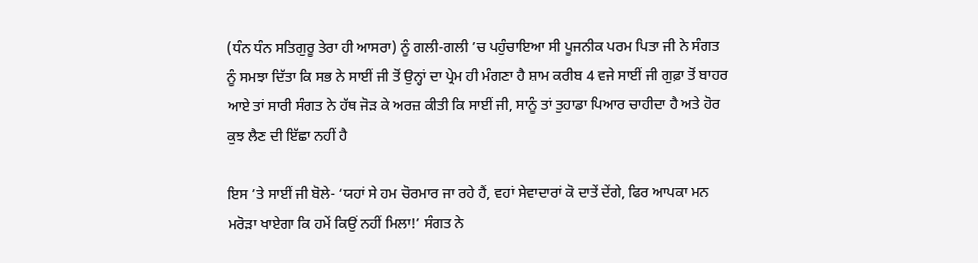(ਧੰਨ ਧੰਨ ਸਤਿਗੁਰੂ ਤੇਰਾ ਹੀ ਆਸਰਾ) ਨੂੰ ਗਲੀ-ਗਲੀ ’ਚ ਪਹੁੰਚਾਇਆ ਸੀ ਪੂਜਨੀਕ ਪਰਮ ਪਿਤਾ ਜੀ ਨੇ ਸੰਗਤ ਨੂੰ ਸਮਝਾ ਦਿੱਤਾ ਕਿ ਸਭ ਨੇ ਸਾਈਂ ਜੀ ਤੋਂ ਉਨ੍ਹਾਂ ਦਾ ਪ੍ਰੇਮ ਹੀ ਮੰਗਣਾ ਹੈ ਸ਼ਾਮ ਕਰੀਬ 4 ਵਜੇ ਸਾਈਂ ਜੀ ਗੁਫ਼ਾ ਤੋਂ ਬਾਹਰ ਆਏ ਤਾਂ ਸਾਰੀ ਸੰਗਤ ਨੇ ਹੱਥ ਜੋੜ ਕੇ ਅਰਜ਼ ਕੀਤੀ ਕਿ ਸਾਈਂ ਜੀ, ਸਾਨੂੰ ਤਾਂ ਤੁਹਾਡਾ ਪਿਆਰ ਚਾਹੀਦਾ ਹੈ ਅਤੇ ਹੋਰ ਕੁਝ ਲੈਣ ਦੀ ਇੱਛਾ ਨਹੀਂ ਹੈ

ਇਸ ’ਤੇ ਸਾਈਂ ਜੀ ਬੋਲੇ- ‘ਯਹਾਂ ਸੇ ਹਮ ਚੋਰਮਾਰ ਜਾ ਰਹੇ ਹੈਂ, ਵਹਾਂ ਸੇਵਾਦਾਰਾਂ ਕੋ ਦਾਤੇਂ ਦੇਂਗੇ, ਫਿਰ ਆਪਕਾ ਮਨ ਮਰੋੜਾ ਖਾਏਗਾ ਕਿ ਹਮੇਂ ਕਿਉਂ ਨਹੀਂ ਮਿਲਾ!’ ਸੰਗਤ ਨੇ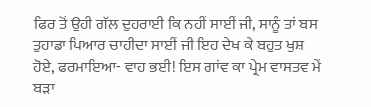ਫਿਰ ਤੋਂ ਉਹੀ ਗੱਲ ਦੁਹਰਾਈ ਕਿ ਨਹੀਂ ਸਾਈਂ ਜੀ, ਸਾਨੂੰ ਤਾਂ ਬਸ ਤੁਹਾਡਾ ਪਿਆਰ ਚਾਹੀਦਾ ਸਾਈਂ ਜੀ ਇਹ ਦੇਖ ਕੇ ਬਹੁਤ ਖੁਸ਼ ਹੋਏ, ਫਰਮਾਇਆ- ਵਾਹ ਭਈ! ਇਸ ਗਾਂਵ ਕਾ ਪ੍ਰੇਮ ਵਾਸਤਵ ਮੇਂ ਬੜਾ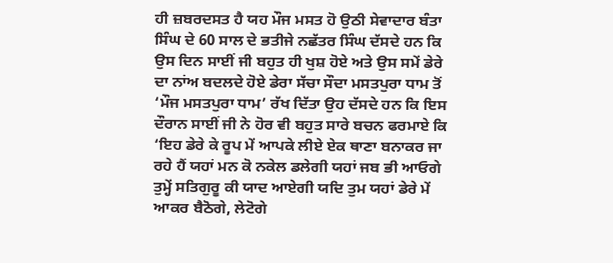ਹੀ ਜ਼ਬਰਦਸਤ ਹੈ ਯਹ ਮੌਜ ਮਸਤ ਹੋ ਉਠੀ ਸੇਵਾਦਾਰ ਬੰਤਾ ਸਿੰਘ ਦੇ 60 ਸਾਲ ਦੇ ਭਤੀਜੇ ਨਛੱਤਰ ਸਿੰਘ ਦੱਸਦੇ ਹਨ ਕਿ ਉਸ ਦਿਨ ਸਾਈਂ ਜੀ ਬਹੁਤ ਹੀ ਖੁਸ਼ ਹੋਏ ਅਤੇ ਉਸ ਸਮੇਂ ਡੇਰੇ ਦਾ ਨਾਂਅ ਬਦਲਦੇ ਹੋਏ ਡੇਰਾ ਸੱਚਾ ਸੌਦਾ ਮਸਤਪੁਰਾ ਧਾਮ ਤੋਂ ‘ਮੌਜ ਮਸਤਪੁਰਾ ਧਾਮ’ ਰੱਖ ਦਿੱਤਾ ਉਹ ਦੱਸਦੇ ਹਨ ਕਿ ਇਸ ਦੌਰਾਨ ਸਾਈਂ ਜੀ ਨੇ ਹੋਰ ਵੀ ਬਹੁਤ ਸਾਰੇ ਬਚਨ ਫਰਮਾਏ ਕਿ ‘ਇਹ ਡੇਰੇ ਕੇ ਰੂਪ ਮੇਂ ਆਪਕੇ ਲੀਏ ਏਕ ਥਾਣਾ ਬਨਾਕਰ ਜਾ ਰਹੇ ਹੈਂ ਯਹਾਂ ਮਨ ਕੋ ਨਕੇਲ ਡਲੇਗੀ ਯਹਾਂ ਜਬ ਭੀ ਆਓਗੇ ਤੁਮ੍ਹੇਂ ਸਤਿਗੁਰੂ ਕੀ ਯਾਦ ਆਏਗੀ ਯਦਿ ਤੁਮ ਯਹਾਂ ਡੇਰੇ ਮੇਂ ਆਕਰ ਬੈਠੋਗੇ, ਲੇਟੋਗੇ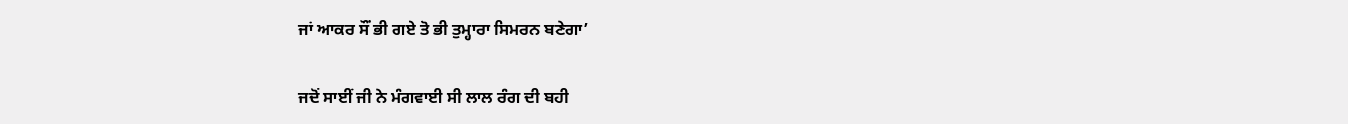ਜਾਂ ਆਕਰ ਸੌਂ ਭੀ ਗਏ ਤੋ ਭੀ ਤੁਮ੍ਹਾਰਾ ਸਿਮਰਨ ਬਣੇਗਾ’

ਜਦੋਂ ਸਾਈਂ ਜੀ ਨੇ ਮੰਗਵਾਈ ਸੀ ਲਾਲ ਰੰਗ ਦੀ ਬਹੀ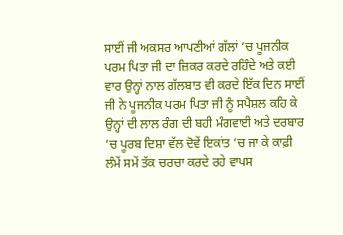ਸਾਈਂ ਜੀ ਅਕਸਰ ਆਪਣੀਆਂ ਗੱਲਾਂ ’ਚ ਪੂਜਨੀਕ ਪਰਮ ਪਿਤਾ ਜੀ ਦਾ ਜ਼ਿਕਰ ਕਰਦੇ ਰਹਿੰਦੇ ਅਤੇ ਕਈ ਵਾਰ ਉਨ੍ਹਾਂ ਨਾਲ ਗੱਲਬਾਤ ਵੀ ਕਰਦੇ ਇੱਕ ਦਿਨ ਸਾਈਂ ਜੀ ਨੇ ਪੂਜਨੀਕ ਪਰਮ ਪਿਤਾ ਜੀ ਨੂੰ ਸਪੈਸ਼ਲ ਕਹਿ ਕੇ ਉਨ੍ਹਾਂ ਦੀ ਲਾਲ ਰੰਗ ਦੀ ਬਹੀ ਮੰਗਵਾਈ ਅਤੇ ਦਰਬਾਰ ’ਚ ਪੂਰਬ ਦਿਸ਼ਾ ਵੱਲ ਦੋਵੇਂ ਇਕਾਂਤ ’ਚ ਜਾ ਕੇ ਕਾਫ਼ੀ ਲੰਮੇਂ ਸਮੇਂ ਤੱਕ ਚਰਚਾ ਕਰਦੇ ਰਹੇ ਵਾਪਸ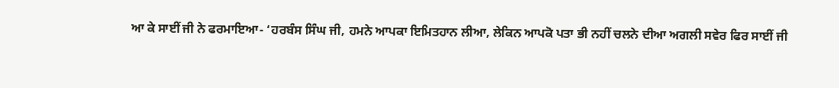ਆ ਕੇ ਸਾਈਂ ਜੀ ਨੇ ਫਰਮਾਇਆ- ‘ਹਰਬੰਸ ਸਿੰਘ ਜੀ, ਹਮਨੇ ਆਪਕਾ ਇਮਿਤਹਾਨ ਲੀਆ, ਲੇਕਿਨ ਆਪਕੋ ਪਤਾ ਭੀ ਨਹੀਂ ਚਲਨੇ ਦੀਆ ਅਗਲੀ ਸਵੇਰ ਫਿਰ ਸਾਈਂ ਜੀ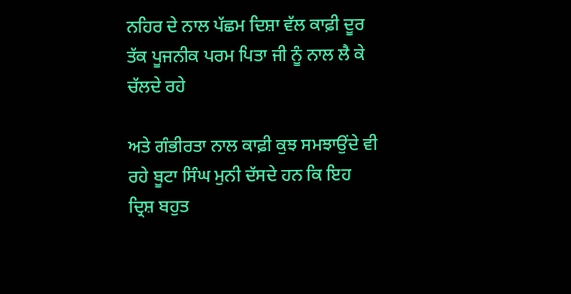ਨਹਿਰ ਦੇ ਨਾਲ ਪੱਛਮ ਦਿਸ਼ਾ ਵੱਲ ਕਾਫ਼ੀ ਦੂਰ ਤੱਕ ਪੂਜਨੀਕ ਪਰਮ ਪਿਤਾ ਜੀ ਨੂੰ ਨਾਲ ਲੈ ਕੇ ਚੱਲਦੇ ਰਹੇ

ਅਤੇ ਗੰਭੀਰਤਾ ਨਾਲ ਕਾਫ਼ੀ ਕੁਝ ਸਮਝਾਉਂਦੇ ਵੀ ਰਹੇ ਬੂਟਾ ਸਿੰਘ ਮੁਨੀ ਦੱਸਦੇ ਹਨ ਕਿ ਇਹ ਦ੍ਰਿਸ਼ ਬਹੁਤ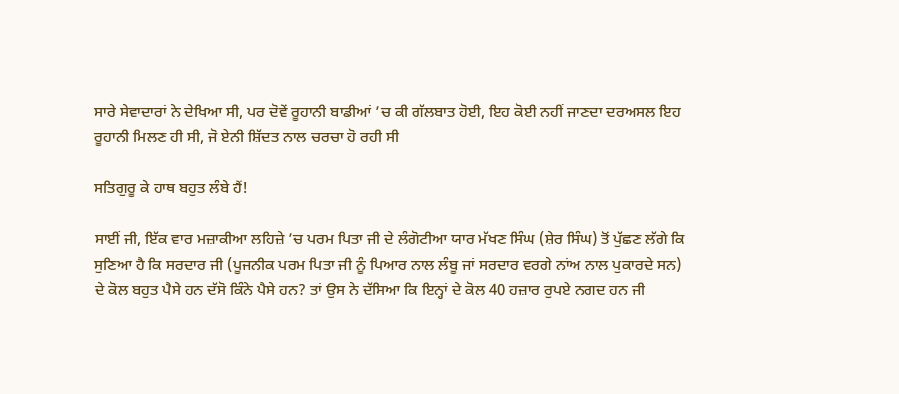ਸਾਰੇ ਸੇਵਾਦਾਰਾਂ ਨੇ ਦੇਖਿਆ ਸੀ, ਪਰ ਦੋਵੇਂ ਰੂਹਾਨੀ ਬਾਡੀਆਂ ’ਚ ਕੀ ਗੱਲਬਾਤ ਹੋਈ, ਇਹ ਕੋਈ ਨਹੀਂ ਜਾਣਦਾ ਦਰਅਸਲ ਇਹ ਰੂਹਾਨੀ ਮਿਲਣ ਹੀ ਸੀ, ਜੋ ਏਨੀ ਸ਼ਿੱਦਤ ਨਾਲ ਚਰਚਾ ਹੋ ਰਹੀ ਸੀ

ਸਤਿਗੁਰੂ ਕੇ ਹਾਥ ਬਹੁਤ ਲੰਬੇ ਹੈਂ!

ਸਾਈਂ ਜੀ, ਇੱਕ ਵਾਰ ਮਜ਼ਾਕੀਆ ਲਹਿਜ਼ੇ ’ਚ ਪਰਮ ਪਿਤਾ ਜੀ ਦੇ ਲੰਗੋਟੀਆ ਯਾਰ ਮੱਖਣ ਸਿੰਘ (ਸ਼ੇਰ ਸਿੰਘ) ਤੋਂ ਪੁੱਛਣ ਲੱਗੇ ਕਿ ਸੁਣਿਆ ਹੈ ਕਿ ਸਰਦਾਰ ਜੀ (ਪੂਜਨੀਕ ਪਰਮ ਪਿਤਾ ਜੀ ਨੂੰ ਪਿਆਰ ਨਾਲ ਲੰਬੂ ਜਾਂ ਸਰਦਾਰ ਵਰਗੇ ਨਾਂਅ ਨਾਲ ਪੁਕਾਰਦੇ ਸਨ) ਦੇ ਕੋਲ ਬਹੁਤ ਪੈਸੇ ਹਨ ਦੱਸੋ ਕਿੰਨੇ ਪੈਸੇ ਹਨ? ਤਾਂ ਉਸ ਨੇ ਦੱਸਿਆ ਕਿ ਇਨ੍ਹਾਂ ਦੇ ਕੋਲ 40 ਹਜ਼ਾਰ ਰੁਪਏ ਨਗਦ ਹਨ ਜੀ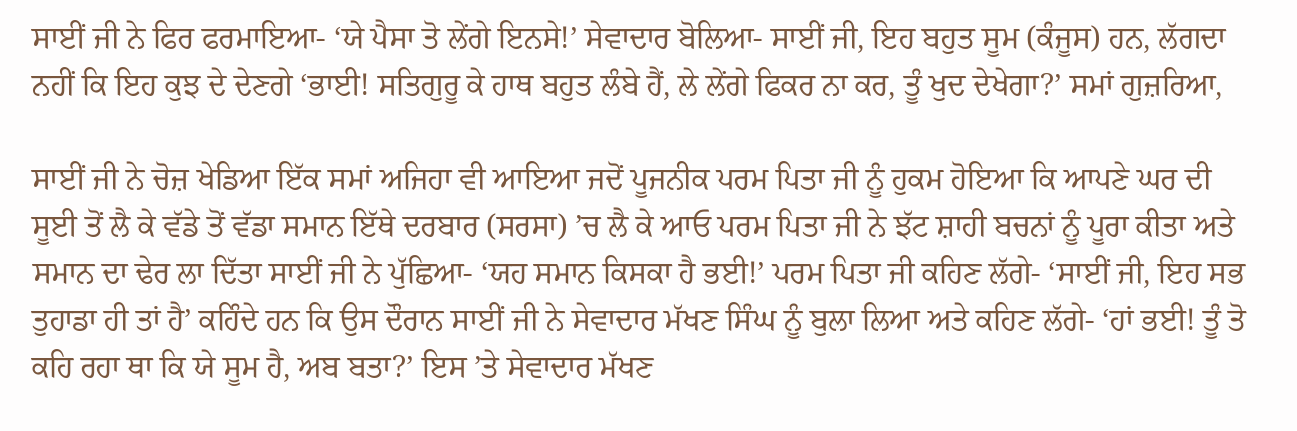ਸਾਈਂ ਜੀ ਨੇ ਫਿਰ ਫਰਮਾਇਆ- ‘ਯੇ ਪੈਸਾ ਤੋ ਲੇਂਗੇ ਇਨਸੇ!’ ਸੇਵਾਦਾਰ ਬੋਲਿਆ- ਸਾਈਂ ਜੀ, ਇਹ ਬਹੁਤ ਸੂਮ (ਕੰਜੂਸ) ਹਨ, ਲੱਗਦਾ ਨਹੀਂ ਕਿ ਇਹ ਕੁਝ ਦੇ ਦੇਣਗੇ ‘ਭਾਈ! ਸਤਿਗੁਰੂ ਕੇ ਹਾਥ ਬਹੁਤ ਲੰਬੇ ਹੈਂ, ਲੇ ਲੇਂਗੇ ਫਿਕਰ ਨਾ ਕਰ, ਤੂੰ ਖੁਦ ਦੇਖੇਗਾ?’ ਸਮਾਂ ਗੁਜ਼ਰਿਆ,

ਸਾਈਂ ਜੀ ਨੇ ਚੋਜ਼ ਖੇਡਿਆ ਇੱਕ ਸਮਾਂ ਅਜਿਹਾ ਵੀ ਆਇਆ ਜਦੋਂ ਪੂਜਨੀਕ ਪਰਮ ਪਿਤਾ ਜੀ ਨੂੰ ਹੁਕਮ ਹੋਇਆ ਕਿ ਆਪਣੇ ਘਰ ਦੀ ਸੂਈ ਤੋਂ ਲੈ ਕੇ ਵੱਡੇ ਤੋਂ ਵੱਡਾ ਸਮਾਨ ਇੱਥੇ ਦਰਬਾਰ (ਸਰਸਾ) ’ਚ ਲੈ ਕੇ ਆਓ ਪਰਮ ਪਿਤਾ ਜੀ ਨੇ ਝੱਟ ਸ਼ਾਹੀ ਬਚਨਾਂ ਨੂੰ ਪੂਰਾ ਕੀਤਾ ਅਤੇ ਸਮਾਨ ਦਾ ਢੇਰ ਲਾ ਦਿੱਤਾ ਸਾਈਂ ਜੀ ਨੇ ਪੁੱਛਿਆ- ‘ਯਹ ਸਮਾਨ ਕਿਸਕਾ ਹੈ ਭਈ!’ ਪਰਮ ਪਿਤਾ ਜੀ ਕਹਿਣ ਲੱਗੇ- ‘ਸਾਈਂ ਜੀ, ਇਹ ਸਭ ਤੁਹਾਡਾ ਹੀ ਤਾਂ ਹੈ’ ਕਹਿੰਦੇ ਹਨ ਕਿ ਉਸ ਦੌਰਾਨ ਸਾਈਂ ਜੀ ਨੇ ਸੇਵਾਦਾਰ ਮੱਖਣ ਸਿੰਘ ਨੂੰ ਬੁਲਾ ਲਿਆ ਅਤੇ ਕਹਿਣ ਲੱਗੇ- ‘ਹਾਂ ਭਈ! ਤੂੰ ਤੋ ਕਹਿ ਰਹਾ ਥਾ ਕਿ ਯੇ ਸੂਮ ਹੈ, ਅਬ ਬਤਾ?’ ਇਸ ’ਤੇ ਸੇਵਾਦਾਰ ਮੱਖਣ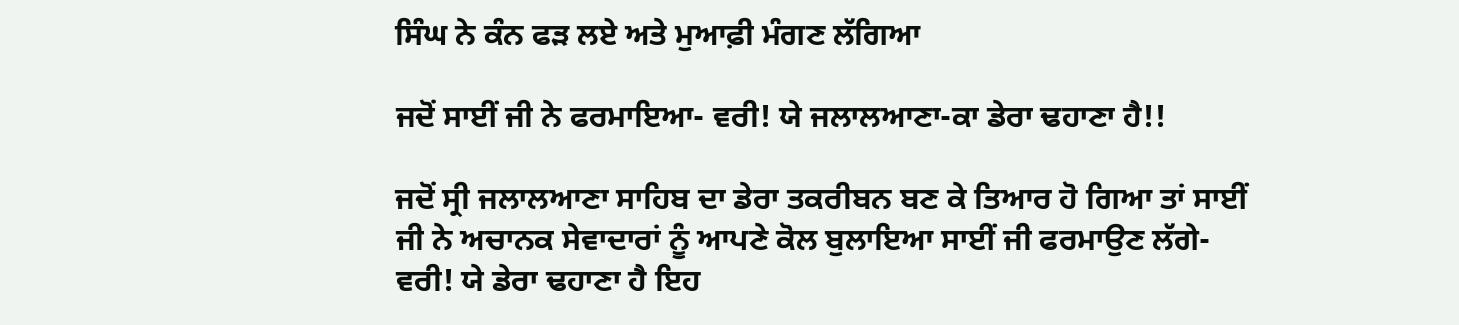ਸਿੰਘ ਨੇ ਕੰਨ ਫੜ ਲਏ ਅਤੇ ਮੁਆਫ਼ੀ ਮੰਗਣ ਲੱਗਿਆ

ਜਦੋਂ ਸਾਈਂ ਜੀ ਨੇ ਫਰਮਾਇਆ- ਵਰੀ! ਯੇ ਜਲਾਲਆਣਾ-ਕਾ ਡੇਰਾ ਢਹਾਣਾ ਹੈ!!

ਜਦੋਂ ਸ੍ਰੀ ਜਲਾਲਆਣਾ ਸਾਹਿਬ ਦਾ ਡੇਰਾ ਤਕਰੀਬਨ ਬਣ ਕੇ ਤਿਆਰ ਹੋ ਗਿਆ ਤਾਂ ਸਾਈਂ ਜੀ ਨੇ ਅਚਾਨਕ ਸੇਵਾਦਾਰਾਂ ਨੂੰ ਆਪਣੇ ਕੋਲ ਬੁਲਾਇਆ ਸਾਈਂ ਜੀ ਫਰਮਾਉਣ ਲੱਗੇ- ਵਰੀ! ਯੇ ਡੇਰਾ ਢਹਾਣਾ ਹੈ ਇਹ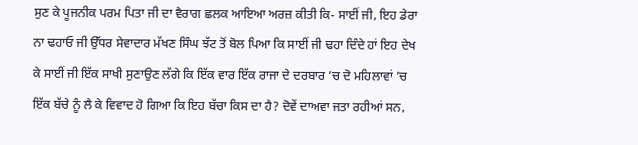ਸੁਣ ਕੇ ਪੂਜਨੀਕ ਪਰਮ ਪਿਤਾ ਜੀ ਦਾ ਵੈਰਾਗ ਛਲਕ ਆਇਆ ਅਰਜ਼ ਕੀਤੀ ਕਿ- ਸਾਈਂ ਜੀ, ਇਹ ਡੇਰਾ ਨਾ ਢਹਾਓ ਜੀ ਉੱਧਰ ਸੇਵਾਦਾਰ ਮੱਖਣ ਸਿੰਘ ਝੱਟ ਤੋਂ ਬੋਲ ਪਿਆ ਕਿ ਸਾਈਂ ਜੀ ਢਹਾ ਦਿੰਦੇ ਹਾਂ ਇਹ ਦੇਖ ਕੇ ਸਾਈਂ ਜੀ ਇੱਕ ਸਾਖੀ ਸੁਣਾਉਣ ਲੱਗੇ ਕਿ ਇੱਕ ਵਾਰ ਇੱਕ ਰਾਜਾ ਦੇ ਦਰਬਾਰ ’ਚ ਦੋ ਮਹਿਲਾਵਾਂ ’ਚ ਇੱਕ ਬੱਚੇ ਨੂੰ ਲੈ ਕੇ ਵਿਵਾਦ ਹੋ ਗਿਆ ਕਿ ਇਹ ਬੱਚਾ ਕਿਸ ਦਾ ਹੈ? ਦੋਵੇਂ ਦਾਅਵਾ ਜਤਾ ਰਹੀਆਂ ਸਨ,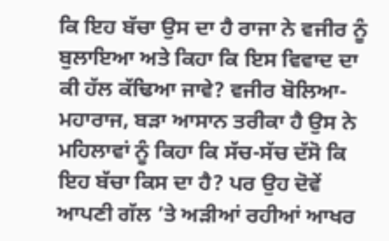ਕਿ ਇਹ ਬੱਚਾ ਉਸ ਦਾ ਹੈ ਰਾਜਾ ਨੇ ਵਜੀਰ ਨੂੰ ਬੁਲਾਇਆ ਅਤੇ ਕਿਹਾ ਕਿ ਇਸ ਵਿਵਾਦ ਦਾ ਕੀ ਹੱਲ ਕੱਢਿਆ ਜਾਵੇ? ਵਜੀਰ ਬੋਲਿਆ- ਮਹਾਰਾਜ, ਬੜਾ ਆਸਾਨ ਤਰੀਕਾ ਹੈ ਉਸ ਨੇ ਮਹਿਲਾਵਾਂ ਨੂੰ ਕਿਹਾ ਕਿ ਸੱਚ-ਸੱਚ ਦੱਸੋ ਕਿ ਇਹ ਬੱਚਾ ਕਿਸ ਦਾ ਹੈ? ਪਰ ਉਹ ਦੋਵੇਂ ਆਪਣੀ ਗੱਲ ’ਤੇ ਅੜੀਆਂ ਰਹੀਆਂ ਆਖਰ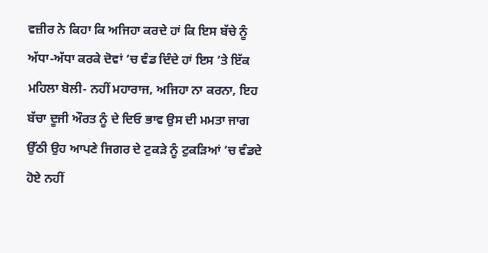ਵਜ਼ੀਰ ਨੇ ਕਿਹਾ ਕਿ ਅਜਿਹਾ ਕਰਦੇ ਹਾਂ ਕਿ ਇਸ ਬੱਚੇ ਨੂੰ ਅੱਧਾ-ਅੱਧਾ ਕਰਕੇ ਦੋਵਾਂ ’ਚ ਵੰਡ ਦਿੰਦੇ ਹਾਂ ਇਸ ’ਤੇ ਇੱਕ ਮਹਿਲਾ ਬੋਲੀ- ਨਹੀਂ ਮਹਾਰਾਜ, ਅਜਿਹਾ ਨਾ ਕਰਨਾ, ਇਹ ਬੱਚਾ ਦੂਜੀ ਔਰਤ ਨੂੰ ਦੇ ਦਿਓ ਭਾਵ ਉਸ ਦੀ ਮਮਤਾ ਜਾਗ ਉੱਠੀ ਉਹ ਆਪਣੇ ਜਿਗਰ ਦੇ ਟੁਕੜੇ ਨੂੰ ਟੁਕੜਿਆਂ ’ਚ ਵੰਡਦੇ ਹੋਏ ਨਹੀਂ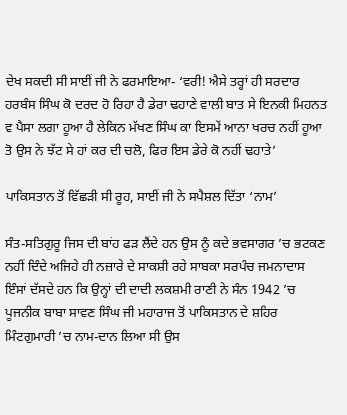ਦੇਖ ਸਕਦੀ ਸੀ ਸਾਈਂ ਜੀ ਨੇ ਫਰਮਾਇਆ- ‘ਵਰੀ! ਐਸੇ ਤਰ੍ਹਾਂ ਹੀ ਸਰਦਾਰ ਹਰਬੰਸ ਸਿੰਘ ਕੋ ਦਰਦ ਹੋ ਰਿਹਾ ਹੈ ਡੇਰਾ ਢਹਾਣੇ ਵਾਲੀ ਬਾਤ ਸੇ ਇਨਕੀ ਮਿਹਨਤ ਵ ਪੈਸਾ ਲਗਾ ਹੂਆ ਹੈ ਲੇਕਿਨ ਮੱਖਣ ਸਿੰਘ ਕਾ ਇਸਮੇਂ ਆਨਾ ਖਰਚ ਨਹੀਂ ਹੂਆ ਤੋ ਉਸ ਨੇ ਝੱਟ ਸੇ ਹਾਂ ਕਰ ਦੀ ਚਲੋ, ਫਿਰ ਇਸ ਡੇਰੇ ਕੋ ਨਹੀਂ ਢਹਾਤੇ’

ਪਾਕਿਸਤਾਨ ਤੋਂ ਵਿੱਛੜੀ ਸੀ ਰੂਹ, ਸਾਈਂ ਜੀ ਨੇ ਸਪੈਸ਼ਲ ਦਿੱਤਾ ‘ਨਾਮ’

ਸੰਤ-ਸਤਿਗੁਰੂ ਜਿਸ ਦੀ ਬਾਂਹ ਫੜ ਲੈਂਦੇ ਹਨ ਉਸ ਨੂੰ ਕਦੇ ਭਵਸਾਗਰ ’ਚ ਭਟਕਣ ਨਹੀਂ ਦਿੰਦੇ ਅਜਿਹੇ ਹੀ ਨਜ਼ਾਰੇ ਦੇ ਸਾਕਸ਼ੀ ਰਹੇ ਸਾਬਕਾ ਸਰਪੰਚ ਜਮਨਾਦਾਸ ਇੰਸਾਂ ਦੱਸਦੇ ਹਨ ਕਿ ਉਨ੍ਹਾਂ ਦੀ ਦਾਦੀ ਲਕਸ਼ਮੀ ਰਾਣੀ ਨੇ ਸੰਨ 1942 ’ਚ ਪੂਜਨੀਕ ਬਾਬਾ ਸਾਵਣ ਸਿੰਘ ਜੀ ਮਹਾਰਾਜ ਤੋਂ ਪਾਕਿਸਤਾਨ ਦੇ ਸ਼ਹਿਰ ਮਿੰਟਗੁਮਾਰੀ ’ਚ ਨਾਮ-ਦਾਨ ਲਿਆ ਸੀ ਉਸ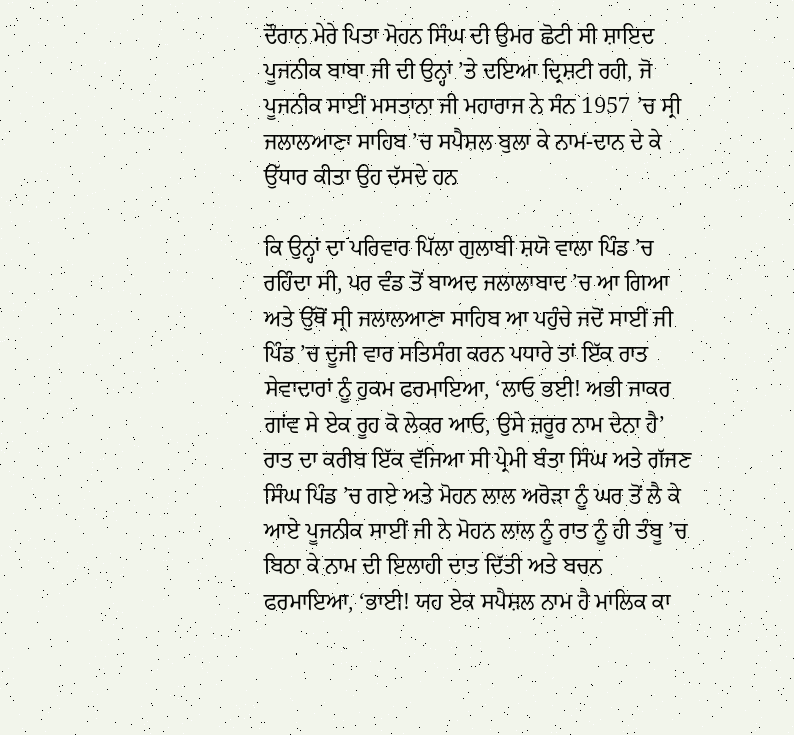ਦੌਰਾਨ ਮੇਰੇ ਪਿਤਾ ਮੋਹਨ ਸਿੰਘ ਦੀ ਉਮਰ ਛੋਟੀ ਸੀ ਸ਼ਾਇਦ ਪੂਜਨੀਕ ਬਾਬਾ ਜੀ ਦੀ ਉਨ੍ਹਾਂ ’ਤੇ ਦਇਆ ਦ੍ਰਿਸ਼ਟੀ ਰਹੀ, ਜੋ ਪੂਜਨੀਕ ਸਾਈਂ ਮਸਤਾਨਾ ਜੀ ਮਹਾਰਾਜ ਨੇ ਸੰਨ 1957 ’ਚ ਸ੍ਰੀ ਜਲਾਲਆਣਾ ਸਾਹਿਬ ’ਚ ਸਪੈਸ਼ਲ ਬੁਲਾ ਕੇ ਨਾਮ-ਦਾਨ ਦੇ ਕੇ ਉੱਧਾਰ ਕੀਤਾ ਉਹ ਦੱਸਦੇ ਹਨ

ਕਿ ਉਨ੍ਹਾਂ ਦਾ ਪਰਿਵਾਰ ਪਿੱਲਾ ਗੁਲਾਬੀ ਸ਼ਯੋ ਵਾਲਾ ਪਿੰਡ ’ਚ ਰਹਿੰਦਾ ਸੀ, ਪਰ ਵੰਡ ਤੋਂ ਬਾਅਦ ਜਲਾਲਾਬਾਦ ’ਚ ਆ ਗਿਆ ਅਤੇ ਉੱਥੋਂ ਸ੍ਰੀ ਜਲਾਲਆਣਾ ਸਾਹਿਬ ਆ ਪਹੁੰਚੇ ਜਦੋਂ ਸਾਈਂ ਜੀ ਪਿੰਡ ’ਚ ਦੂਜੀ ਵਾਰ ਸਤਿਸੰਗ ਕਰਨ ਪਧਾਰੇ ਤਾਂ ਇੱਕ ਰਾਤ ਸੇਵਾਦਾਰਾਂ ਨੂੰ ਹੁਕਮ ਫਰਮਾਇਆ, ‘ਲਾਓ ਭਈ! ਅਭੀ ਜਾਕਰ ਗਾਂਵ ਸੇ ਏਕ ਰੂਹ ਕੋ ਲੇਕਰ ਆਓ, ਉਸੇ ਜ਼ਰੂਰ ਨਾਮ ਦੇਨਾ ਹੈ’ ਰਾਤ ਦਾ ਕਰੀਬ ਇੱਕ ਵੱਜਿਆ ਸੀ ਪ੍ਰੇਮੀ ਬੰਤਾ ਸਿੰਘ ਅਤੇ ਗੱਜਣ ਸਿੰਘ ਪਿੰਡ ’ਚ ਗਏ ਅਤੇ ਮੋਹਨ ਲਾਲ ਅਰੋੜਾ ਨੂੰ ਘਰ ਤੋਂ ਲੈ ਕੇ ਆਏ ਪੂਜਨੀਕ ਸਾਈਂ ਜੀ ਨੇ ਮੋਹਨ ਲਾਲ ਨੂੰ ਰਾਤ ਨੂੰ ਹੀ ਤੰਬੂ ’ਚ ਬਿਠਾ ਕੇ ਨਾਮ ਦੀ ਇਲਾਹੀ ਦਾਤ ਦਿੱਤੀ ਅਤੇ ਬਚਨ ਫਰਮਾਇਆ, ‘ਭਾਈ! ਯਹ ਏਕ ਸਪੈਸ਼ਲ ਨਾਮ ਹੈ ਮਾਲਿਕ ਕਾ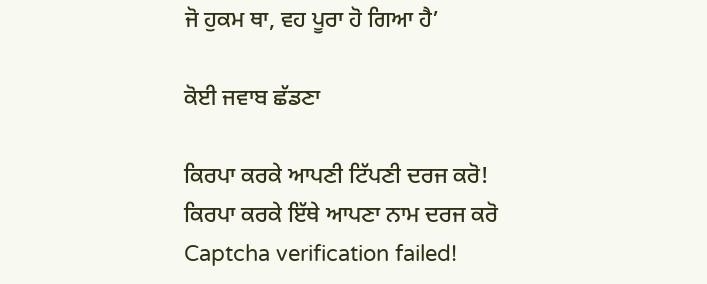ਜੋ ਹੁਕਮ ਥਾ, ਵਹ ਪੂਰਾ ਹੋ ਗਿਆ ਹੈ’

ਕੋਈ ਜਵਾਬ ਛੱਡਣਾ

ਕਿਰਪਾ ਕਰਕੇ ਆਪਣੀ ਟਿੱਪਣੀ ਦਰਜ ਕਰੋ!
ਕਿਰਪਾ ਕਰਕੇ ਇੱਥੇ ਆਪਣਾ ਨਾਮ ਦਰਜ ਕਰੋ
Captcha verification failed!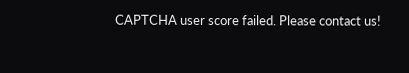CAPTCHA user score failed. Please contact us!